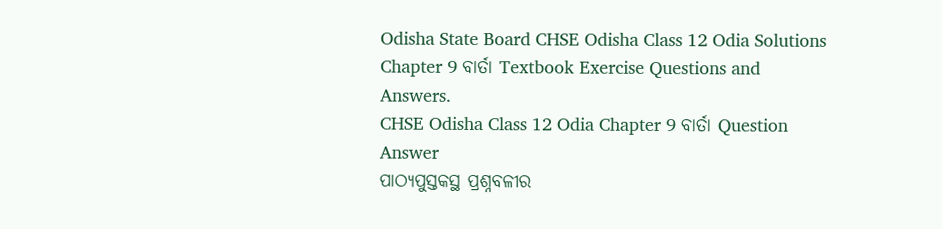Odisha State Board CHSE Odisha Class 12 Odia Solutions Chapter 9 ବାର୍ତା Textbook Exercise Questions and Answers.
CHSE Odisha Class 12 Odia Chapter 9 ବାର୍ତା Question Answer
ପାଠ୍ୟପୁସ୍ତକସ୍ଥ ପ୍ରଶ୍ନବଳୀର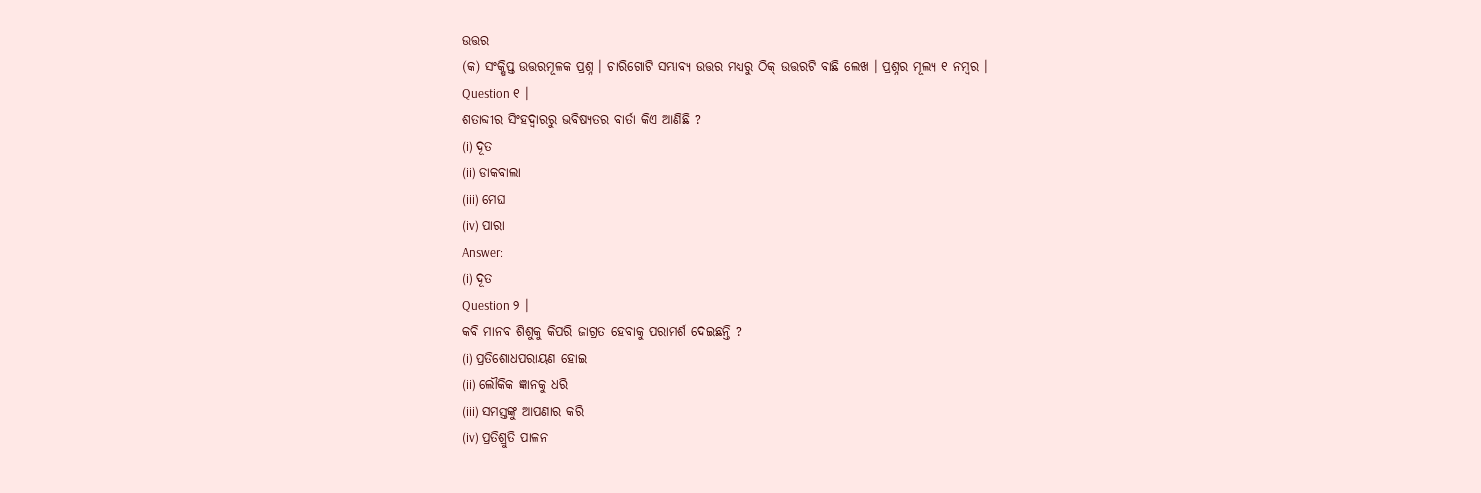ଉତ୍ତର
(କ) ସଂକ୍ଷିପ୍ତ ଉତ୍ତରମୂଳକ ପ୍ରଶ୍ନ । ଚାରିଗୋଟି ସମ୍ଭାବ୍ୟ ଉତ୍ତର ମଧ୍ୟରୁ ଠିକ୍ ଉତ୍ତରଟି ବାଛି ଲେଖ । ପ୍ରଶ୍ନର ମୂଲ୍ୟ ୧ ନମ୍ବର ।
Question ୧ ।
ଶତାବ୍ଦୀର ସିଂହଦ୍ଵାରରୁ ଭବିଷ୍ୟତର ବାର୍ତା କିଏ ଆଣିଛି ?
(i) ଦୂତ
(ii) ଡାକବାଲା
(iii) ମେଘ
(iv) ପାରା
Answer:
(i) ଦୂତ
Question ୨ ।
କବି ମାନବ ଶିଶୁକୁ କିପରି ଜାଗ୍ରତ ହେବାକୁ ପରାମର୍ଶ ଦେଇଛନ୍ତି ?
(i) ପ୍ରତିଶୋଧପରାୟଣ ହୋଇ
(ii) ଲୌକିକ ଜ୍ଞାନକୁ ଧରି
(iii) ସମସ୍ତଙ୍କୁ ଆପଣାର କରି
(iv) ପ୍ରତିଶ୍ରୁତି ପାଳନ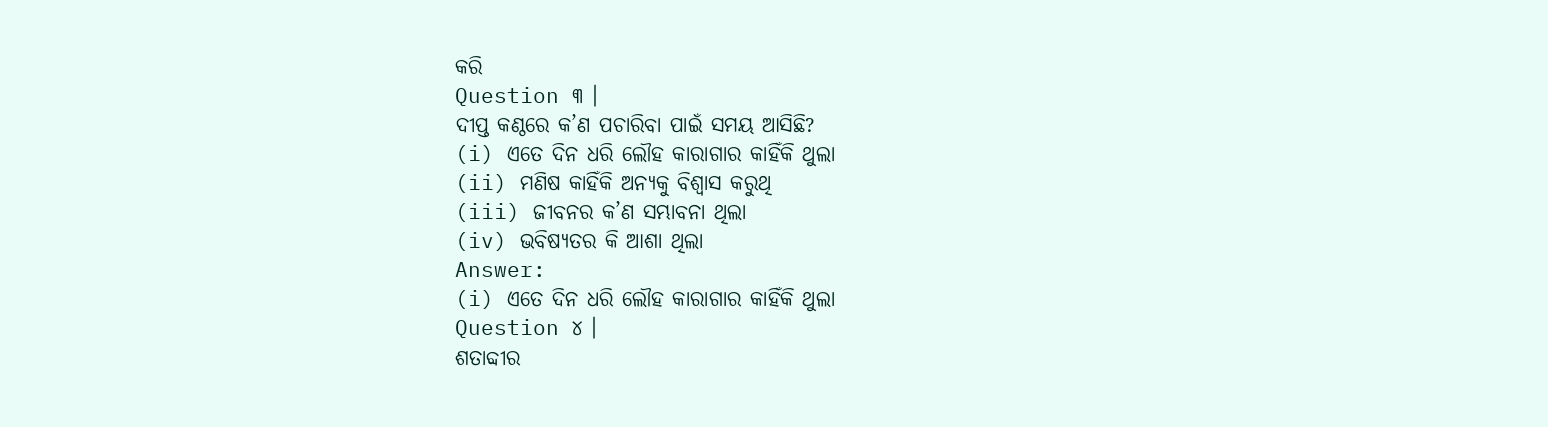କରି
Question ୩ ।
ଦୀପ୍ତ କଣ୍ଠରେ କ’ଣ ପଚାରିବା ପାଇଁ ସମୟ ଆସିଛି?
(i) ଏତେ ଦିନ ଧରି ଲୌହ କାରାଗାର କାହିଁକି ଥୁଲା
(ii) ମଣିଷ କାହିଁକି ଅନ୍ୟକୁ ବିଶ୍ୱାସ କରୁଥି
(iii) ଜୀବନର କ’ଣ ସମ୍ଭାବନା ଥିଲା
(iv) ଭବିଷ୍ୟତର କି ଆଶା ଥିଲା
Answer:
(i) ଏତେ ଦିନ ଧରି ଲୌହ କାରାଗାର କାହିଁକି ଥୁଲା
Question ୪ ।
ଶତାବ୍ଦୀର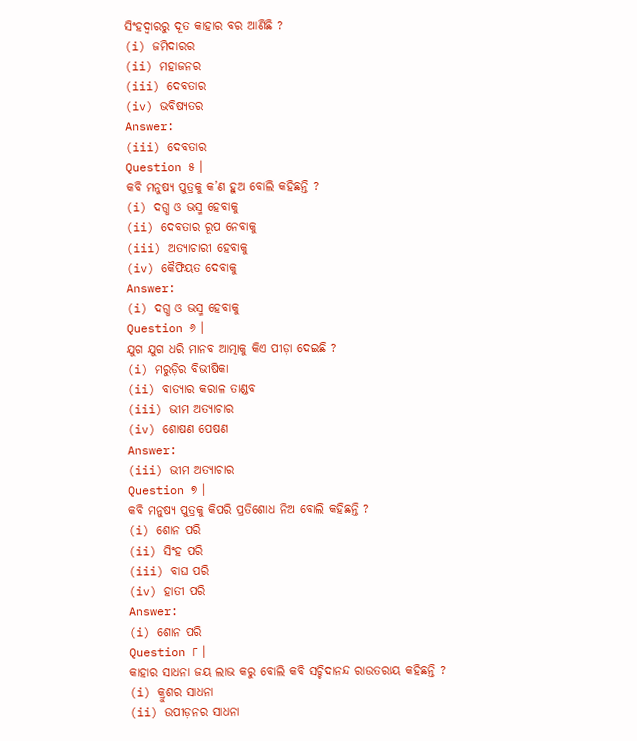ସିଂହଦ୍ଵାରରୁ ଦୂତ କାହାର ବର ଆଣିଛି ?
(i) ଜମିଦାରର
(ii) ମହାଜନର
(iii) ଦେବତାର
(iv) ଭବିଷ୍ୟତର
Answer:
(iii) ଦେବତାର
Question ୫ ।
କବି ମନୁଷ୍ୟ ପୁତ୍ରକୁ କ’ଣ ହୁଅ ବୋଲି କହିଛନ୍ତି ?
(i) ଦଗ୍ଧ ଓ ଭସ୍ମ ହେବାକୁ
(ii) ଦେବତାର ରୂପ ନେବାକୁ
(iii) ଅତ୍ୟାଚାରୀ ହେବାକୁ
(iv) କୈଫିୟତ ଦେବାକୁ
Answer:
(i) ଦଗ୍ଧ ଓ ଭସ୍ମ ହେବାକୁ
Question ୬ ।
ଯୁଗ ଯୁଗ ଧରି ମାନବ ଆତ୍ମାକୁ କିଏ ପୀଡ଼ା ଦେଇଛି ?
(i) ମରୁଡ଼ିର ବିଭୀଷିକା
(ii) ବାତ୍ୟାର କରାଳ ତାଣ୍ଡବ
(iii) ଭୀମ ଅତ୍ୟାଚାର
(iv) ଶୋଷଣ ପେଷଣ
Answer:
(iii) ଭୀମ ଅତ୍ୟାଚାର
Question ୭ ।
କବି ମନୁଷ୍ୟ ପୁତ୍ରକୁ କିପରି ପ୍ରତିଶୋଧ ନିଅ ବୋଲି କହିଛନ୍ତି ?
(i) ଶୋନ ପରି
(ii) ସିଂହ ପରି
(iii) ବାଘ ପରି
(iv) ହାତୀ ପରି
Answer:
(i) ଶୋନ ପରି
Question ୮ ।
କାହାର ସାଧନା ଜୟ ଲାଭ କରୁ ବୋଲି କବି ସଚ୍ଚିଦାନନ୍ଦ ରାଉତରାୟ କହିଛନ୍ତି ?
(i) କ୍ରୁଶର ସାଧନା
(ii) ଉପୀଡ଼ନର ସାଧନା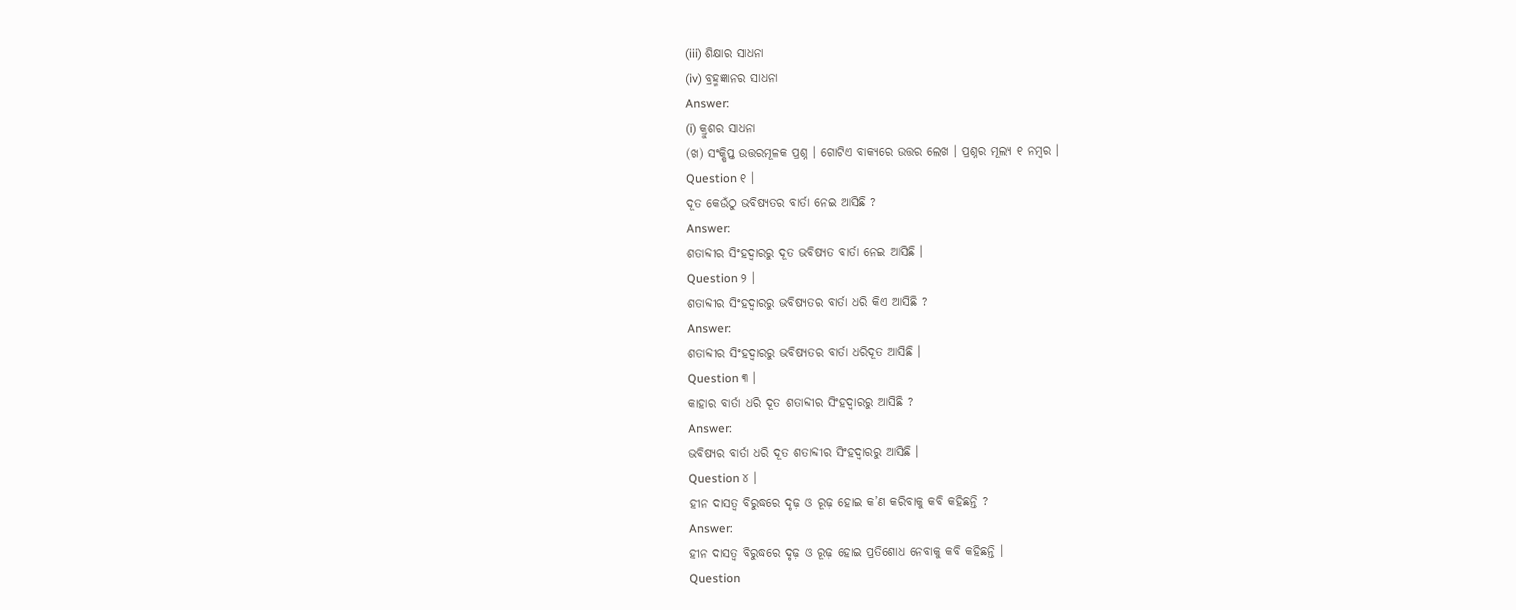(iii) ଶିକ୍ଷାର ସାଧନା
(iv) ବ୍ରହ୍ମଜ୍ଞାନର ସାଧନା
Answer:
(i) କ୍ରୁଶର ସାଧନା
(ଖ) ସଂକ୍ଷିପ୍ତ ଉତ୍ତରମୂଳକ ପ୍ରଶ୍ନ । ଗୋଟିଏ ବାକ୍ୟରେ ଉତ୍ତର ଲେଖ । ପ୍ରଶ୍ନର ମୂଲ୍ୟ ୧ ନମ୍ବର ।
Question ୧ ।
ଦୂତ କେଉଁଠୁ ଭବିଷ୍ୟତର ବାର୍ତା ନେଇ ଆସିଛି ?
Answer:
ଶତାବ୍ଦୀର ସିଂହଦ୍ଵାରରୁ ଦୂତ ଭବିଷ୍ୟତ ବାର୍ତା ନେଇ ଆସିଛି ।
Question ୨ ।
ଶତାବ୍ଦୀର ସିଂହଦ୍ଵାରରୁ ଭବିଷ୍ୟତର ବାର୍ତା ଧରି କିଏ ଆସିଛି ?
Answer:
ଶତାବ୍ଦୀର ସିଂହଦ୍ଵାରରୁ ଭବିଷ୍ୟତର ବାର୍ତା ଧରିଦୂତ ଆସିଛି ।
Question ୩ ।
କାହାର ବାର୍ତା ଧରି ଦୂତ ଶତାବ୍ଦୀର ସିଂହଦ୍ଵାରରୁ ଆସିଛି ?
Answer:
ଭବିଷ୍ୟର ବାର୍ତା ଧରି ଦୂତ ଶତାବ୍ଦୀର ସିଂହଦ୍ଵାରରୁ ଆସିଛି ।
Question ୪ ।
ହୀନ ଦାସତ୍ଵ ବିରୁଦ୍ଧରେ ଦୃଢ଼ ଓ ରୂଢ଼ ହୋଇ କ’ଣ କରିବାକୁ କବି କହିଛନ୍ତି ?
Answer:
ହୀନ ଦାସତ୍ଵ ବିରୁଦ୍ଧରେ ଦୃଢ଼ ଓ ରୂଢ଼ ହୋଇ ପ୍ରତିଶୋଧ ନେବାକୁ କବି କହିଛନ୍ତି ।
Question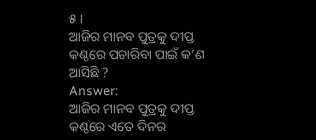୫ ।
ଆଜିର ମାନବ ପୁତ୍ରକୁ ଦୀପ୍ତ କଣ୍ଠରେ ପଚାରିବା ପାଇଁ କ’ଣ ଆସିଛି ?
Answer:
ଆଜିର ମାନବ ପୁତ୍ରକୁ ଦୀପ୍ତ କଣ୍ଠରେ ଏତେ ଦିନର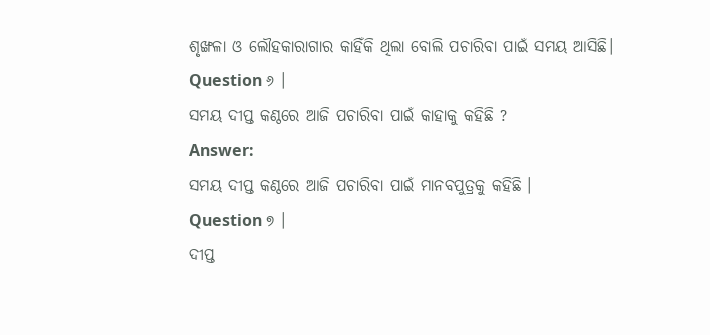ଶୃଙ୍ଖଳା ଓ ଲୌହକାରାଗାର କାହିଁକି ଥିଲା ବୋଲି ପଚାରିବା ପାଇଁ ସମୟ ଆସିଛି।
Question ୬ ।
ସମୟ ଦୀପ୍ତ କଣ୍ଠରେ ଆଜି ପଚାରିବା ପାଇଁ କାହାକୁ କହିଛି ?
Answer:
ସମୟ ଦୀପ୍ତ କଣ୍ଠରେ ଆଜି ପଚାରିବା ପାଇଁ ମାନବପୁତ୍ରକୁ କହିଛି ।
Question ୭ ।
ଦୀପ୍ତ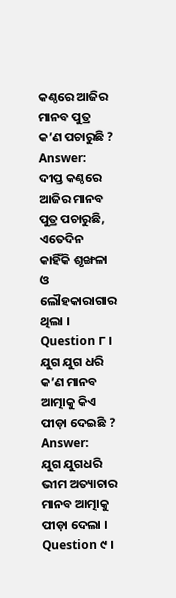କଣ୍ଠରେ ଆଜିର ମାନବ ପୁତ୍ର କ’ଣ ପଚାରୁଛି ?
Answer:
ଦୀପ୍ତ କଣ୍ଠରେ ଆଜିର ମାନବ ପୁତ୍ର ପଚାରୁଛି, ଏତେଦିନ କାହିଁକି ଶୃଙ୍ଖଳା ଓ ଲୌହକାରାଗାର ଥିଲା ।
Question ୮ ।
ଯୁଗ ଯୁଗ ଧରି କ’ଣ ମାନବ ଆତ୍ମାକୁ କିଏ ପୀଡ଼ା ଦେଇଛି ?
Answer:
ଯୁଗ ଯୁଗଧରି ଭୀମ ଅତ୍ୟାଚାର ମାନବ ଆତ୍ମାକୁ ପୀଡ଼ା ଦେଲା ।
Question ୯ ।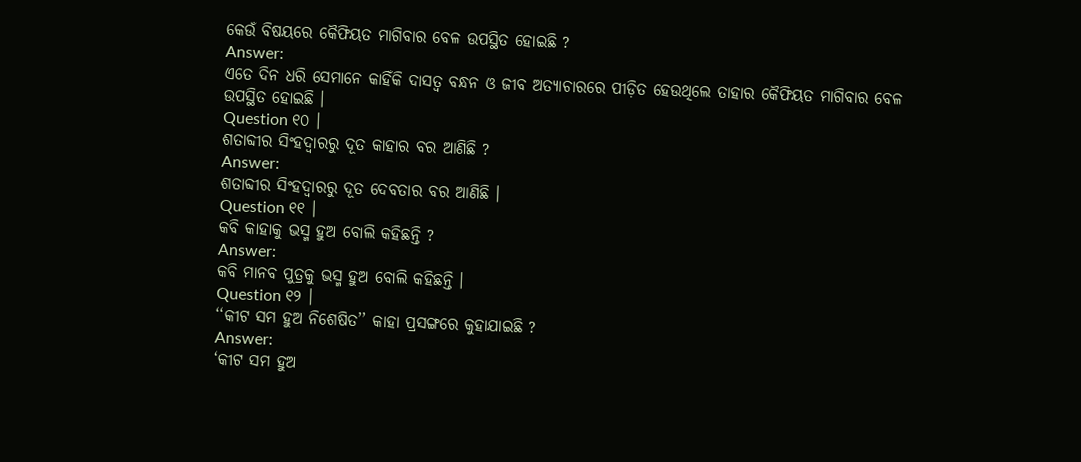କେଉଁ ବିଷୟରେ କୈଫିୟତ ମାଗିବାର ବେଳ ଉପସ୍ଥିତ ହୋଇଛି ?
Answer:
ଏତେ ଦିନ ଧରି ସେମାନେ କାହିଁକି ଦାସତ୍ବ ବନ୍ଧନ ଓ ଜୀବ ଅତ୍ୟାଚାରରେ ପୀଡ଼ିତ ହେଉଥିଲେ ତାହାର କୈଫିୟତ ମାଗିବାର ବେଳ ଉପସ୍ଥିତ ହୋଇଛି ।
Question ୧୦ ।
ଶତାବ୍ଦୀର ସିଂହଦ୍ଵାରରୁ ଦୂତ କାହାର ବର ଆଣିଛି ?
Answer:
ଶତାବ୍ଦୀର ସିଂହଦ୍ଵାରରୁ ଦୂତ ଦେବତାର ବର ଆଣିଛି ।
Question ୧୧ ।
କବି କାହାକୁ ଭସ୍ମ ହୁଅ ବୋଲି କହିଛନ୍ତି ?
Answer:
କବି ମାନବ ପୁତ୍ରକୁ ଭସ୍ମ ହୁଅ ବୋଲି କହିଛନ୍ତି ।
Question ୧୨ ।
‘‘କୀଟ ସମ ହୁଅ ନିଶେଷିତ’’ କାହା ପ୍ରସଙ୍ଗରେ କୁହାଯାଇଛି ?
Answer:
‘କୀଟ ସମ ହୁଅ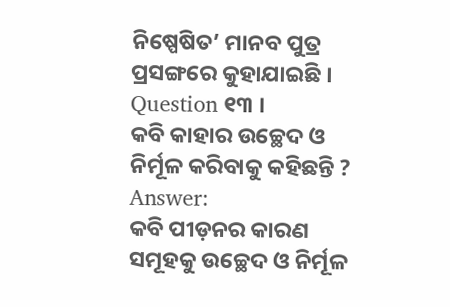ନିଷ୍ପେଷିତ’ ମାନବ ପୁତ୍ର ପ୍ରସଙ୍ଗରେ କୁହାଯାଇଛି ।
Question ୧୩ ।
କବି କାହାର ଉଚ୍ଛେଦ ଓ ନିର୍ମୂଳ କରିବାକୁ କହିଛନ୍ତି ?
Answer:
କବି ପୀଡ଼ନର କାରଣ ସମୂହକୁ ଉଚ୍ଛେଦ ଓ ନିର୍ମୂଳ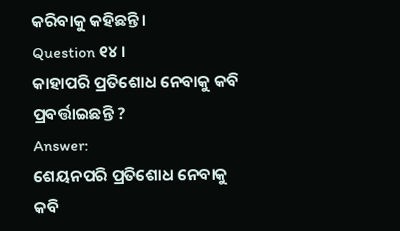କରିବାକୁ କହିଛନ୍ତି ।
Question ୧୪ ।
କାହାପରି ପ୍ରତିଶୋଧ ନେବାକୁ କବି ପ୍ରବର୍ତ୍ତାଇଛନ୍ତି ?
Answer:
ଶେୟନପରି ପ୍ରତିଶୋଧ ନେବାକୁ କବି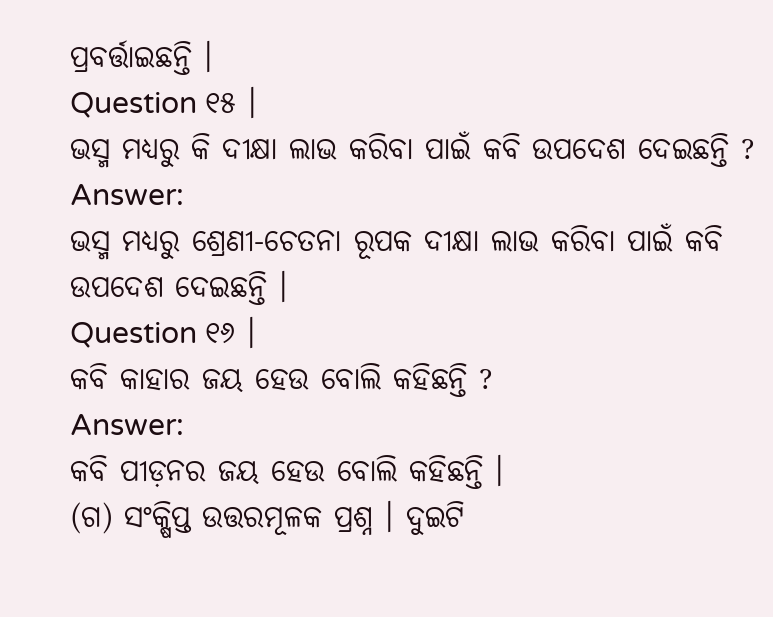ପ୍ରବର୍ତ୍ତାଇଛନ୍ତି ।
Question ୧୫ ।
ଭସ୍ମ ମଧ୍ୟରୁ କି ଦୀକ୍ଷା ଲାଭ କରିବା ପାଇଁ କବି ଉପଦେଶ ଦେଇଛନ୍ତି ?
Answer:
ଭସ୍ମ ମଧ୍ୟରୁ ଶ୍ରେଣୀ-ଚେତନା ରୂପକ ଦୀକ୍ଷା ଲାଭ କରିବା ପାଇଁ କବି ଉପଦେଶ ଦେଇଛନ୍ତି ।
Question ୧୬ ।
କବି କାହାର ଜୟ ହେଉ ବୋଲି କହିଛନ୍ତି ?
Answer:
କବି ପୀଡ଼ନର ଜୟ ହେଉ ବୋଲି କହିଛନ୍ତି ।
(ଗ) ସଂକ୍ଷିପ୍ତ ଉତ୍ତରମୂଳକ ପ୍ରଶ୍ନ । ଦୁଇଟି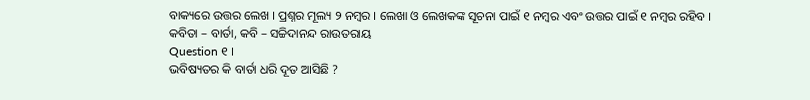ବାକ୍ୟରେ ଉତ୍ତର ଲେଖ । ପ୍ରଶ୍ନର ମୂଲ୍ୟ ୨ ନମ୍ବର । ଲେଖା ଓ ଲେଖକଙ୍କ ସୂଚନା ପାଇଁ ୧ ନମ୍ବର ଏବଂ ଉତ୍ତର ପାଇଁ ୧ ନମ୍ବର ରହିବ ।
କବିତା – ବାର୍ତା, କବି – ସଚ୍ଚିଦାନନ୍ଦ ରାଉତରାୟ
Question ୧ ।
ଭବିଷ୍ୟତର କି ବାର୍ତା ଧରି ଦୂତ ଆସିଛି ?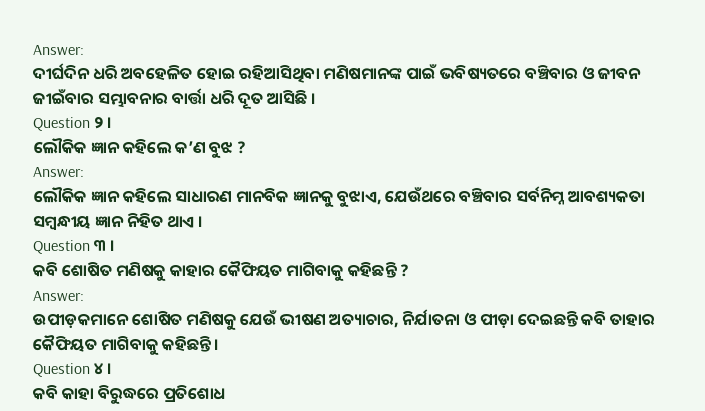Answer:
ଦୀର୍ଘଦିନ ଧରି ଅବହେଳିତ ହୋଇ ରହିଆସିଥିବା ମଣିଷମାନଙ୍କ ପାଇଁ ଭବିଷ୍ୟତରେ ବଞ୍ଚିବାର ଓ ଜୀବନ ଜୀଇଁବାର ସମ୍ଭାବନାର ବାର୍ତ୍ତା ଧରି ଦୂତ ଆସିଛି ।
Question ୨ ।
ଲୌକିକ ଜ୍ଞାନ କହିଲେ କ’ଣ ବୁଝ ?
Answer:
ଲୌକିକ ଜ୍ଞାନ କହିଲେ ସାଧାରଣ ମାନବିକ ଜ୍ଞାନକୁ ବୁଝାଏ, ଯେଉଁଥରେ ବଞ୍ଚିବାର ସର୍ବନିମ୍ନ ଆବଶ୍ୟକତା ସମ୍ବନ୍ଧୀୟ ଜ୍ଞାନ ନିହିତ ଥାଏ ।
Question ୩ ।
କବି ଶୋଷିତ ମଣିଷକୁ କାହାର କୈଫିୟତ ମାଗିବାକୁ କହିଛନ୍ତି ?
Answer:
ଉପୀଡ଼କମାନେ ଶୋଷିତ ମଣିଷକୁ ଯେଉଁ ଭୀଷଣ ଅତ୍ୟାଚାର, ନିର୍ଯାତନା ଓ ପୀଡ଼ା ଦେଇଛନ୍ତି କବି ତାହାର କୈଫିୟତ ମାଗିବାକୁ କହିଛନ୍ତି ।
Question ୪ ।
କବି କାହା ବିରୁଦ୍ଧରେ ପ୍ରତିଶୋଧ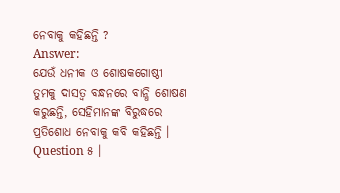ନେବାକୁ କହିଛନ୍ତି ?
Answer:
ଯେଉଁ ଧନୀକ ଓ ଶୋଷକଗୋଷ୍ଠୀ ତୁମକୁ ଦାସତ୍ଵ ବନ୍ଧନରେ ବାନ୍ଧି ଶୋଷଣ କରୁଛନ୍ତି, ସେହିମାନଙ୍କ ବିରୁଦ୍ଧରେ ପ୍ରତିଶୋଧ ନେବାକୁ କବି କହିଛନ୍ତି ।
Question ୫ ।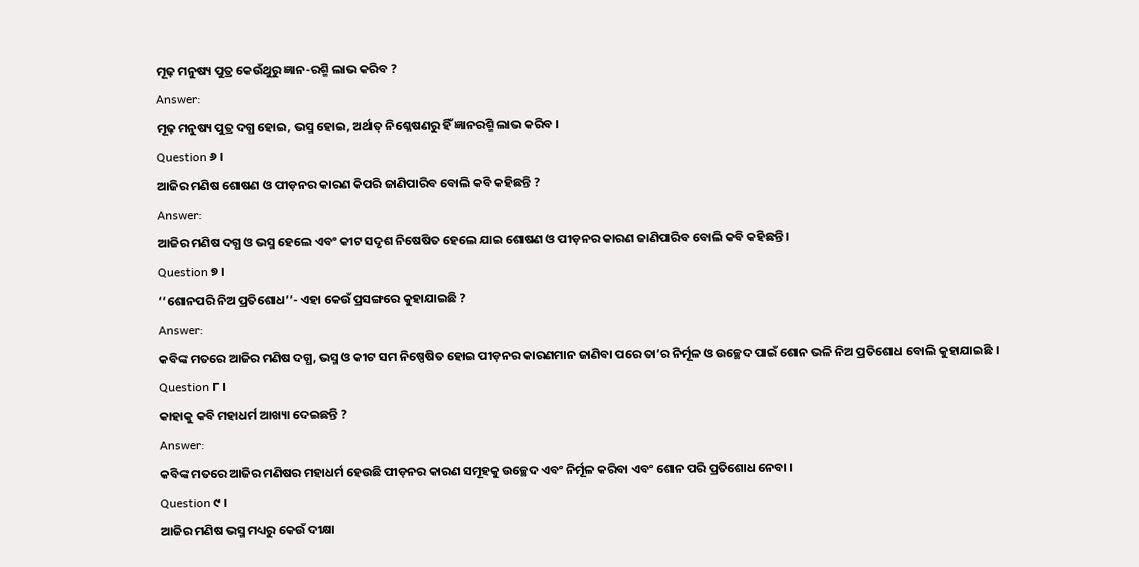ମୂଢ଼ ମନୁଷ୍ୟ ପୁତ୍ର କେଉଁଥୁରୁ ଜ୍ଞାନ-ରଶ୍ମି ଲାଭ କରିବ ?
Answer:
ମୂଢ଼ ମନୁଷ୍ୟ ପୁତ୍ର ଦଗ୍ଧ ହୋଇ, ଭସ୍ମ ହୋଇ, ଅର୍ଥାତ୍ ନିଶ୍ଳେଷଣରୁ ହିଁ ଜ୍ଞାନରଶ୍ମି ଲାଭ କରିବ ।
Question ୬ ।
ଆଜିର ମଣିଷ ଶୋଷଣ ଓ ପୀଡ଼ନର କାରଣ କିପରି ଜାଣିପାରିବ ବୋଲି କବି କହିଛନ୍ତି ?
Answer:
ଆଜିର ମଣିଷ ଦଗ୍ଧ ଓ ଭସ୍ମ ହେଲେ ଏବଂ କୀଟ ସଦୃଶ ନିଷେଷିତ ହେଲେ ଯାଇ ଶୋଷଣ ଓ ପୀଡ଼ନର କାରଣ ଜାଣିପାରିବ ବୋଲି କବି କହିଛନ୍ତି ।
Question ୭ ।
‘‘ଶୋନପରି ନିଅ ପ୍ରତିଶୋଧ’’- ଏହା କେଉଁ ପ୍ରସଙ୍ଗରେ କୁହାଯାଇଛି ?
Answer:
କବିଙ୍କ ମତରେ ଆଜିର ମଣିଷ ଦଗ୍ଧ, ଭସ୍ମ ଓ କୀଟ ସମ ନିଷ୍ପେଷିତ ହୋଇ ପୀଡ଼ନର କାରଣମାନ ଜାଣିବା ପରେ ତା’ର ନିର୍ମୂଳ ଓ ଉଚ୍ଛେଦ ପାଇଁ ଶୋନ ଭଳି ନିଅ ପ୍ରତିଶୋଧ ବୋଲି କୁହାଯାଇଛି ।
Question ୮ ।
କାହାକୁ କବି ମହାଧର୍ମ ଆଖ୍ୟା ଦେଇଛନ୍ତି ?
Answer:
କବିଙ୍କ ମତରେ ଆଜିର ମଣିଷର ମହାଧର୍ମ ହେଉଛି ପୀଡ଼ନର କାରଣ ସମୂହକୁ ଉଚ୍ଛେଦ ଏବଂ ନିର୍ମୂଳ କରିବା ଏବଂ ଶୋନ ପରି ପ୍ରତିଶୋଧ ନେବା ।
Question ୯ ।
ଆଜିର ମଣିଷ ଭସ୍ମ ମଧ୍ୟରୁ କେଉଁ ଦୀକ୍ଷା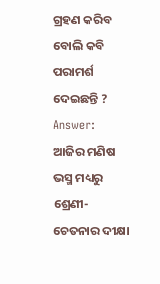ଗ୍ରହଣ କରିବ ବୋଲି କବି ପରାମର୍ଶ ଦେଇଛନ୍ତି ?
Answer:
ଆଜିର ମଣିଷ ଭସ୍ମ ମଧ୍ୟରୁ ଶ୍ରେଣୀ-ଚେତନାର ଦୀକ୍ଷା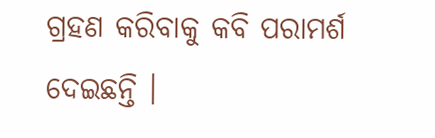ଗ୍ରହଣ କରିବାକୁ କବି ପରାମର୍ଶ ଦେଇଛନ୍ତି ।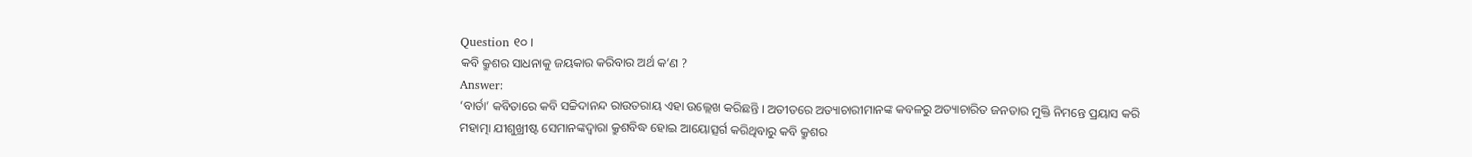Question ୧୦ ।
କବି କ୍ରୁଶର ସାଧନାକୁ ଜୟକାର କରିବାର ଅର୍ଥ କ’ଣ ?
Answer:
‘ବାର୍ତା’ କବିତାରେ କବି ସଚ୍ଚିଦାନନ୍ଦ ରାଉତରାୟ ଏହା ଉଲ୍ଲେଖ କରିଛନ୍ତି । ଅତୀତରେ ଅତ୍ୟାଚାରୀମାନଙ୍କ କବଳରୁ ଅତ୍ୟାଚାରିତ ଜନତାର ମୁକ୍ତି ନିମନ୍ତେ ପ୍ରୟାସ କରି ମହାତ୍ମା ଯୀଶୁଖ୍ରୀଷ୍ଟ ସେମାନଙ୍କଦ୍ୱାରା କ୍ରୁଶବିଦ୍ଧ ହୋଇ ଆୟୋତ୍ସର୍ଗ କରିଥିବାରୁ କବି କ୍ରୁଶର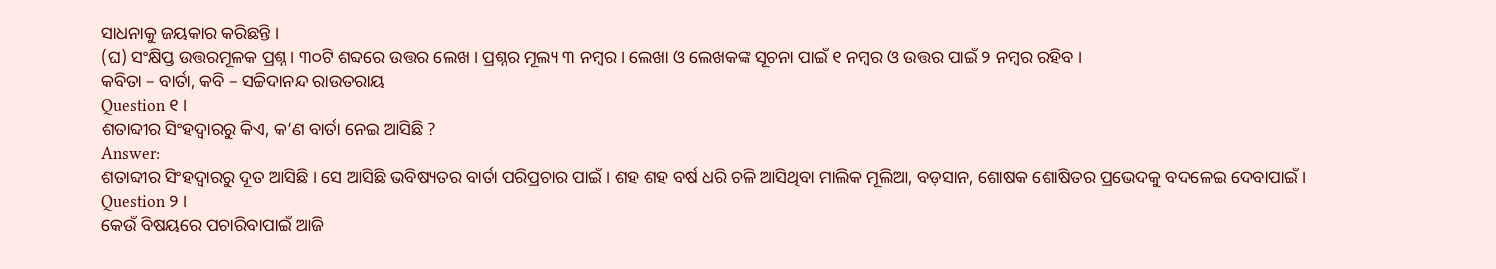ସାଧନାକୁ ଜୟକାର କରିଛନ୍ତି ।
(ଘ) ସଂକ୍ଷିପ୍ତ ଉତ୍ତରମୂଳକ ପ୍ରଶ୍ନ । ୩୦ଟି ଶବ୍ଦରେ ଉତ୍ତର ଲେଖ । ପ୍ରଶ୍ନର ମୂଲ୍ୟ ୩ ନମ୍ବର । ଲେଖା ଓ ଲେଖକଙ୍କ ସୂଚନା ପାଇଁ ୧ ନମ୍ବର ଓ ଉତ୍ତର ପାଇଁ ୨ ନମ୍ବର ରହିବ ।
କବିତା – ବାର୍ତା, କବି – ସଚ୍ଚିଦାନନ୍ଦ ରାଉତରାୟ
Question ୧ ।
ଶତାବ୍ଦୀର ସିଂହଦ୍ଵାରରୁ କିଏ, କ’ଣ ବାର୍ତା ନେଇ ଆସିଛି ?
Answer:
ଶତାବ୍ଦୀର ସିଂହଦ୍ଵାରରୁ ଦୂତ ଆସିଛି । ସେ ଆସିଛି ଭବିଷ୍ୟତର ବାର୍ତା ପରିପ୍ରଚାର ପାଇଁ । ଶହ ଶହ ବର୍ଷ ଧରି ଚଳି ଆସିଥିବା ମାଲିକ ମୂଲିଆ, ବଡ଼ସାନ, ଶୋଷକ ଶୋଷିତର ପ୍ରଭେଦକୁ ବଦଳେଇ ଦେବାପାଇଁ ।
Question ୨ ।
କେଉଁ ବିଷୟରେ ପଚାରିବାପାଇଁ ଆଜି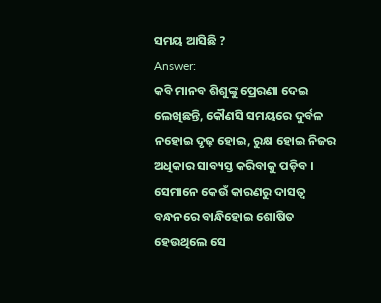ସମୟ ଆସିଛି ?
Answer:
କବି ମାନବ ଶିଶୁଙ୍କୁ ପ୍ରେରଣା ଦେଇ ଲେଖିଛନ୍ତି, କୌଣସି ସମୟରେ ଦୁର୍ବଳ ନହୋଇ ଦୃଢ଼ ହୋଇ, ରୁକ୍ଷ ହୋଇ ନିଜର ଅଧିକାର ସାବ୍ୟସ୍ତ କରିବାକୁ ପଡ଼ିବ । ସେମାନେ କେଉଁ କାରଣରୁ ଦାସତ୍ଵ ବନ୍ଧନରେ ବାନ୍ଧିହୋଇ ଶୋଷିତ ହେଉଥିଲେ ସେ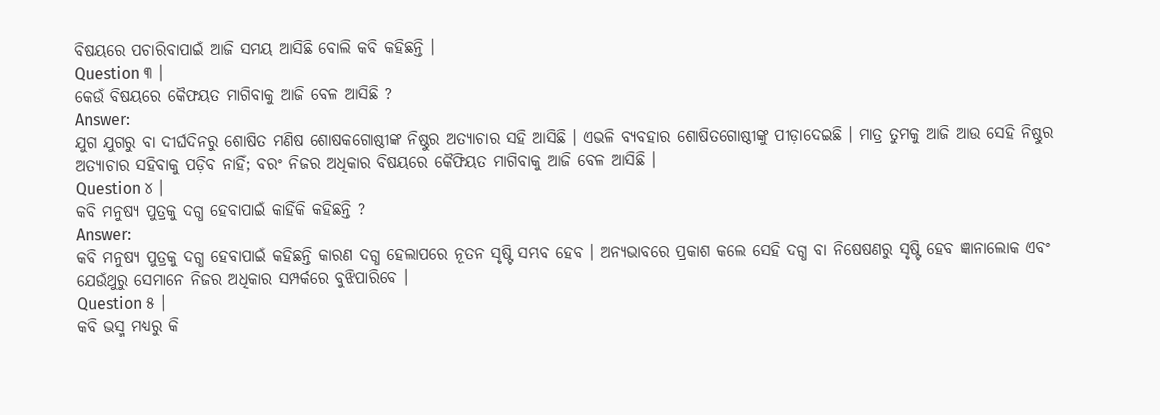ବିଷୟରେ ପଚାରିବାପାଇଁ ଆଜି ସମୟ ଆସିଛି ବୋଲି କବି କହିଛନ୍ତି ।
Question ୩ ।
କେଉଁ ବିଷୟରେ କୈଫୟତ ମାଗିବାକୁ ଆଜି ବେଳ ଆସିଛି ?
Answer:
ଯୁଗ ଯୁଗରୁ ବା ଦୀର୍ଘଦିନରୁ ଶୋଷିତ ମଣିଷ ଶୋଷକଗୋଷ୍ଠୀଙ୍କ ନିଷ୍ଠୁର ଅତ୍ୟାଚାର ସହି ଆସିଛି । ଏଭଳି ବ୍ୟବହାର ଶୋଷିତଗୋଷ୍ଠୀଙ୍କୁ ପୀଡ଼ାଦେଇଛି । ମାତ୍ର ତୁମକୁ ଆଜି ଆଉ ସେହି ନିଷ୍ଠୁର ଅତ୍ୟାଚାର ସହିବାକୁ ପଡ଼ିବ ନାହିଁ; ବରଂ ନିଜର ଅଧିକାର ବିଷୟରେ କୈଫିୟତ ମାଗିବାକୁ ଆଜି ବେଳ ଆସିଛି ।
Question ୪ ।
କବି ମନୁଷ୍ୟ ପୁତ୍ରକୁ ଦଗ୍ଧ ହେବାପାଇଁ କାହିଁକି କହିଛନ୍ତି ?
Answer:
କବି ମନୁଷ୍ୟ ପୁତ୍ରକୁ ଦଗ୍ଧ ହେବାପାଇଁ କହିଛନ୍ତି କାରଣ ଦଗ୍ଧ ହେଲାପରେ ନୂତନ ସୃଷ୍ଟି ସମ୍ଭବ ହେବ । ଅନ୍ୟଭାବରେ ପ୍ରକାଶ କଲେ ସେହି ଦଗ୍ଧ ବା ନିଷେଷଣରୁ ସୃଷ୍ଟି ହେବ ଜ୍ଞାନାଲୋକ ଏବଂ ଯେଉଁଥୁରୁ ସେମାନେ ନିଜର ଅଧିକାର ସମ୍ପର୍କରେ ବୁଝିପାରିବେ ।
Question ୫ ।
କବି ଭସ୍ମ ମଧ୍ୟରୁ କି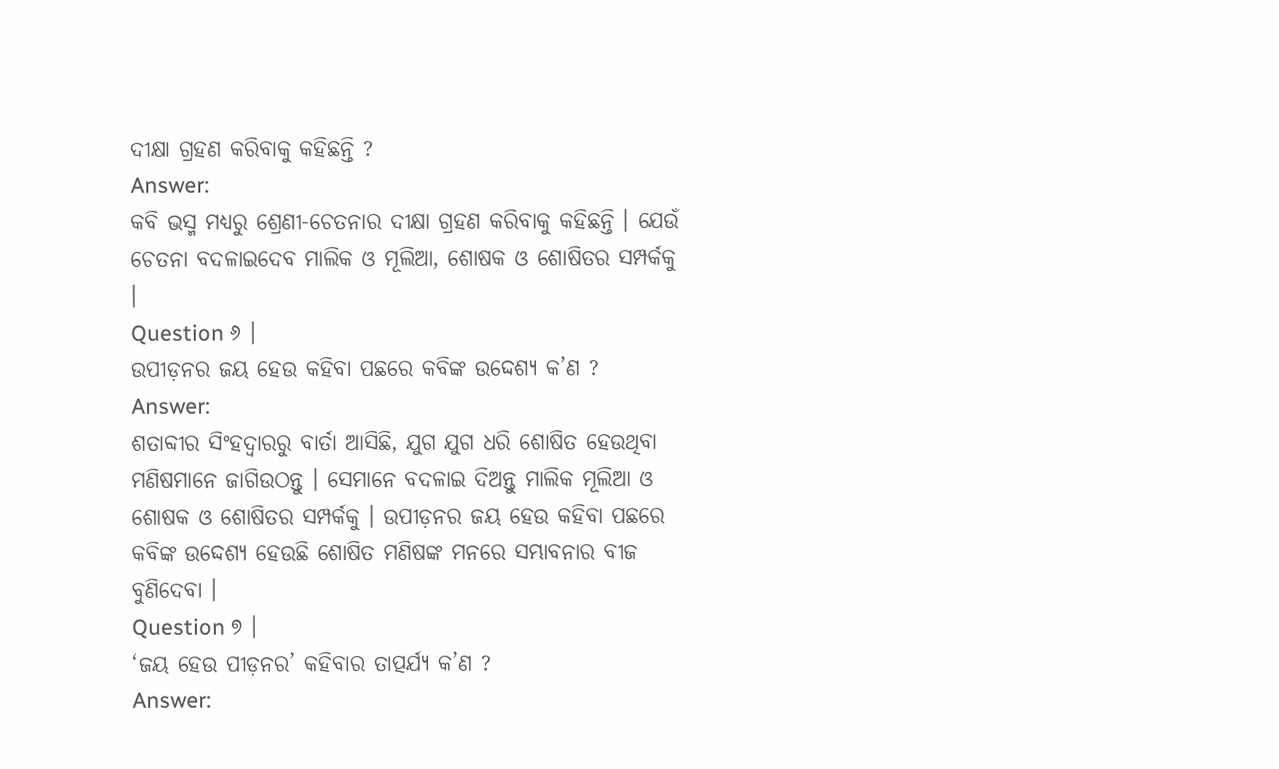ଦୀକ୍ଷା ଗ୍ରହଣ କରିବାକୁ କହିଛନ୍ତି ?
Answer:
କବି ଭସ୍ମ ମଧ୍ୟରୁ ଶ୍ରେଣୀ-ଚେତନାର ଦୀକ୍ଷା ଗ୍ରହଣ କରିବାକୁ କହିଛନ୍ତି । ଯେଉଁ ଚେତନା ବଦଳାଇଦେବ ମାଲିକ ଓ ମୂଲିଆ, ଶୋଷକ ଓ ଶୋଷିତର ସମ୍ପର୍କକୁ ।
Question ୬ ।
ଉପୀଡ଼ନର ଜୟ ହେଉ କହିବା ପଛରେ କବିଙ୍କ ଉଦ୍ଦେଶ୍ୟ କ’ଣ ?
Answer:
ଶତାବ୍ଦୀର ସିଂହଦ୍ଵାରରୁ ବାର୍ତା ଆସିଛି, ଯୁଗ ଯୁଗ ଧରି ଶୋଷିତ ହେଉଥିବା ମଣିଷମାନେ ଜାଗିଉଠନ୍ତୁ । ସେମାନେ ବଦଳାଇ ଦିଅନ୍ତୁ ମାଲିକ ମୂଲିଆ ଓ ଶୋଷକ ଓ ଶୋଷିତର ସମ୍ପର୍କକୁ । ଉପୀଡ଼ନର ଜୟ ହେଉ କହିବା ପଛରେ କବିଙ୍କ ଉଦ୍ଦେଶ୍ୟ ହେଉଛି ଶୋଷିତ ମଣିଷଙ୍କ ମନରେ ସମ୍ଭାବନାର ବୀଜ ବୁଣିଦେବା ।
Question ୭ ।
‘ଜୟ ହେଉ ପୀଡ଼ନର’ କହିବାର ତାତ୍ପର୍ଯ୍ୟ କ’ଣ ?
Answer: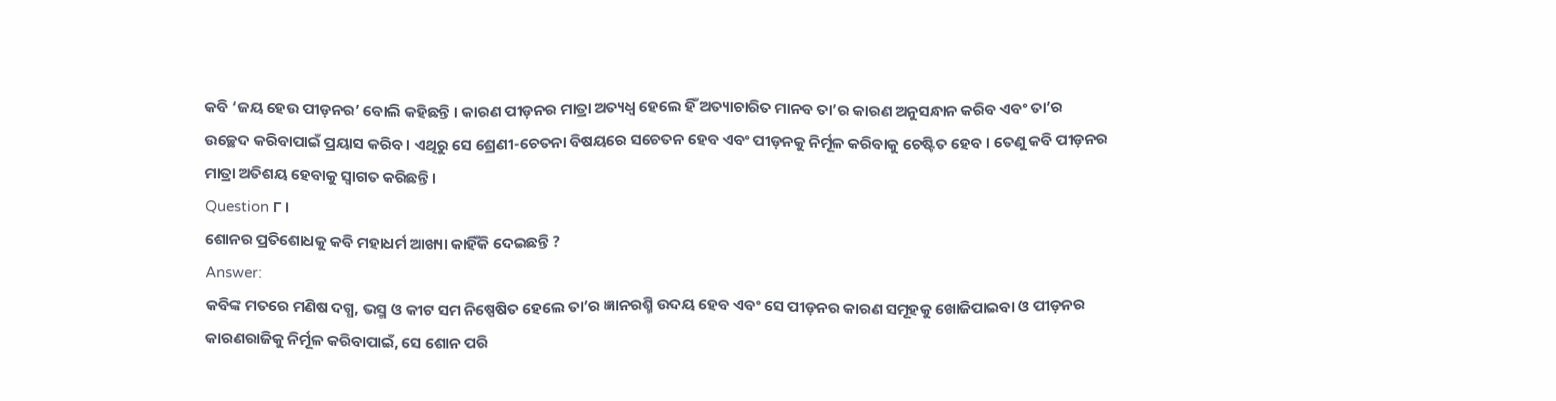କବି ‘ଜୟ ହେଉ ପୀଡ଼ନର’ ବୋଲି କହିଛନ୍ତି । କାରଣ ପୀଡ଼ନର ମାତ୍ରା ଅତ୍ୟଧ୍ଵ ହେଲେ ହିଁ ଅତ୍ୟାଚାରିତ ମାନବ ତା’ର କାରଣ ଅନୁସନ୍ଧାନ କରିବ ଏବଂ ତା’ର ଉଚ୍ଛେଦ କରିବାପାଇଁ ପ୍ରୟାସ କରିବ । ଏଥିରୁ ସେ ଶ୍ରେଣୀ-ଚେତନା ବିଷୟରେ ସଚେତନ ହେବ ଏବଂ ପୀଡ଼ନକୁ ନିର୍ମୂଳ କରିବାକୁ ଚେଷ୍ଟିତ ହେବ । ତେଣୁ କବି ପୀଡ଼ନର ମାତ୍ରା ଅତିଶୟ ହେବାକୁ ସ୍ଵାଗତ କରିଛନ୍ତି ।
Question ୮ ।
ଶୋନର ପ୍ରତିଶୋଧକୁ କବି ମହାଧର୍ମ ଆଖ୍ୟା କାହିଁକି ଦେଇଛନ୍ତି ?
Answer:
କବିଙ୍କ ମତରେ ମଣିଷ ଦଗ୍ଧ, ଭସ୍ମ ଓ କୀଟ ସମ ନିଷ୍ପେଷିତ ହେଲେ ତା’ର ଜ୍ଞାନରଶ୍ମି ଉଦୟ ହେବ ଏବଂ ସେ ପୀଡ଼ନର କାରଣ ସମୂହକୁ ଖୋଜିପାଇବା ଓ ପୀଡ଼ନର କାରଣରାଜିକୁ ନିର୍ମୂଳ କରିବାପାଇଁ, ସେ ଶୋନ ପରି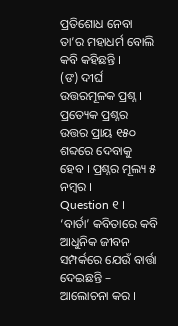ପ୍ରତିଶୋଧ ନେବା ତା’ର ମହାଧର୍ମ ବୋଲି କବି କହିଛନ୍ତି ।
(ଙ) ଦୀର୍ଘ ଉତ୍ତରମୂଳକ ପ୍ରଶ୍ନ । ପ୍ରତ୍ୟେକ ପ୍ରଶ୍ନର ଉତ୍ତର ପ୍ରାୟ ୧୫୦ ଶବ୍ଦରେ ଦେବାକୁ ହେବ । ପ୍ରଶ୍ନର ମୂଲ୍ୟ ୫ ନମ୍ବର ।
Question ୧ ।
‘ବାର୍ତା’ କବିତାରେ କବି ଆଧୁନିକ ଜୀବନ ସମ୍ପର୍କରେ ଯେଉଁ ବାର୍ତ୍ତା ଦେଇଛନ୍ତି – ଆଲୋଚନା କର ।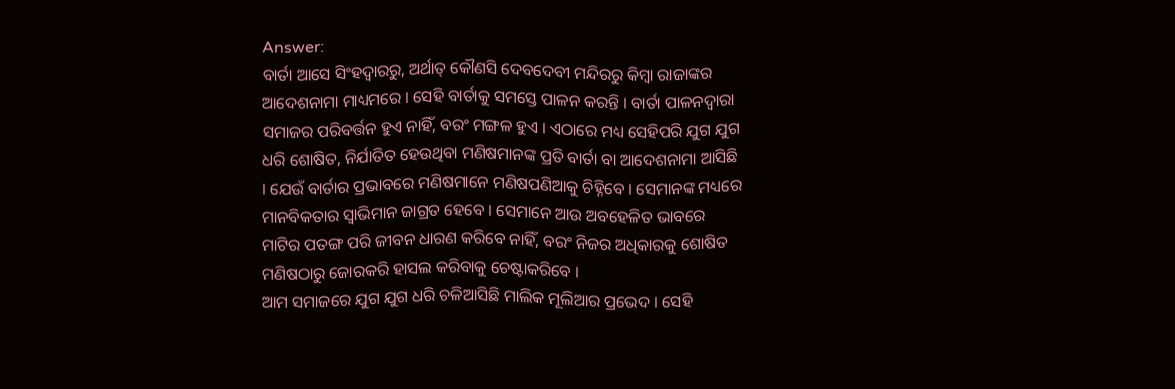Answer:
ବାର୍ତା ଆସେ ସିଂହଦ୍ଵାରରୁ, ଅର୍ଥାତ୍ କୌଣସି ଦେବଦେବୀ ମନ୍ଦିରରୁ କିମ୍ବା ରାଜାଙ୍କର ଆଦେଶନାମା ମାଧ୍ୟମରେ । ସେହି ବାର୍ତାକୁ ସମସ୍ତେ ପାଳନ କରନ୍ତି । ବାର୍ତା ପାଳନଦ୍ୱାରା ସମାଜର ପରିବର୍ତ୍ତନ ହୁଏ ନାହିଁ, ବରଂ ମଙ୍ଗଳ ହୁଏ । ଏଠାରେ ମଧ୍ୟ ସେହିପରି ଯୁଗ ଯୁଗ ଧରି ଶୋଷିତ, ନିର୍ଯାତିତ ହେଉଥିବା ମଣିଷମାନଙ୍କ ପ୍ରତି ବାର୍ତା ବା ଆଦେଶନାମା ଆସିଛି । ଯେଉଁ ବାର୍ତାର ପ୍ରଭାବରେ ମଣିଷମାନେ ମଣିଷପଣିଆକୁ ଚିହ୍ନିବେ । ସେମାନଙ୍କ ମଧ୍ୟରେ ମାନବିକତାର ସ୍ଵାଭିମାନ ଜାଗ୍ରତ ହେବେ । ସେମାନେ ଆଉ ଅବହେଳିତ ଭାବରେ ମାଟିର ପତଙ୍ଗ ପରି ଜୀବନ ଧାରଣ କରିବେ ନାହିଁ, ବରଂ ନିଜର ଅଧିକାରକୁ ଶୋଷିତ ମଣିଷଠାରୁ ଜୋରକରି ହାସଲ କରିବାକୁ ଚେଷ୍ଟାକରିବେ ।
ଆମ ସମାଜରେ ଯୁଗ ଯୁଗ ଧରି ଚଳିଆସିଛି ମାଲିକ ମୂଲିଆର ପ୍ରଭେଦ । ସେହି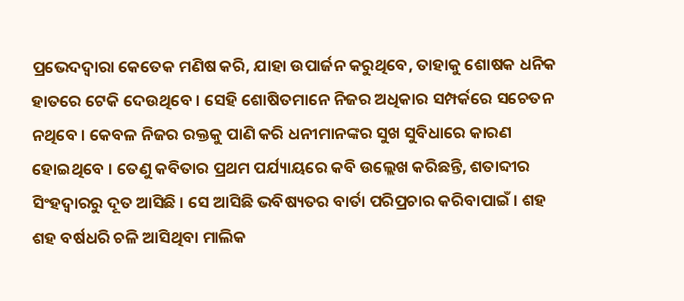ପ୍ରଭେଦଦ୍ୱାରା କେତେକ ମଣିଷ କରି, ଯାହା ଉପାର୍ଜନ କରୁଥିବେ, ତାହାକୁ ଶୋଷକ ଧନିକ ହାତରେ ଟେକି ଦେଉଥିବେ । ସେହି ଶୋଷିତମାନେ ନିଜର ଅଧିକାର ସମ୍ପର୍କରେ ସଚେତନ ନଥିବେ । କେବଳ ନିଜର ରକ୍ତକୁ ପାଣି କରି ଧନୀମାନଙ୍କର ସୁଖ ସୁବିଧାରେ କାରଣ ହୋଇଥିବେ । ତେଣୁ କବିତାର ପ୍ରଥମ ପର୍ଯ୍ୟାୟରେ କବି ଉଲ୍ଲେଖ କରିଛନ୍ତି, ଶତାବ୍ଦୀର ସିଂହଦ୍ଵାରରୁ ଦୂତ ଆସିଛି । ସେ ଆସିଛି ଭବିଷ୍ୟତର ବାର୍ତା ପରିପ୍ରଚାର କରିବାପାଇଁ । ଶହ ଶହ ବର୍ଷଧରି ଚଳି ଆସିଥିବା ମାଲିକ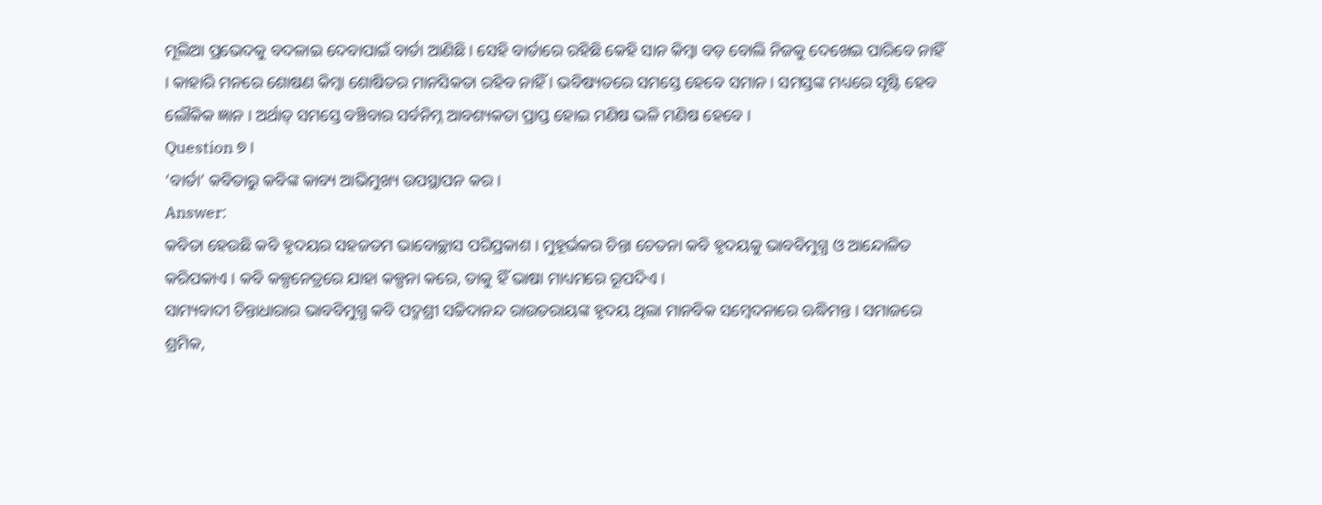ମୂଲିଆ ପ୍ରଭେଦକୁ ବଦଳାଇ ଦେବାପାଇଁ ବାର୍ତା ଆଣିଛି । ସେହି ବାର୍ତାରେ ରହିଛି କେହି ସାନ କିମ୍ବା ବଡ଼ ବୋଲି ନିଜକୁ ଦେଖେଇ ପାରିବେ ନାହିଁ । କାହାରି ମନରେ ଶୋଷଣ କିମ୍ବା ଶୋଷିତର ମାନସିକତା ରହିବ ନାହିଁ । ଭବିଷ୍ୟତରେ ସମସ୍ତେ ହେବେ ସମାନ । ସମସ୍ତଙ୍କ ମଧ୍ୟରେ ସୃଷ୍ଟି ହେବ ଲୌକିକ ଜ୍ଞାନ । ଅର୍ଥାତ୍ ସମସ୍ତେ ବଞ୍ଚିବାର ସର୍ବନିମ୍ନ ଆବଶ୍ୟକତା ପ୍ରାପ୍ତ ହୋଇ ମଣିଷ ଭଳି ମଣିଷ ହେବେ ।
Question ୭ ।
‘ବାର୍ତା’ କବିତାରୁ କବିଙ୍କ କାବ୍ୟ ଆଭିମୁଖ୍ୟ ଉପସ୍ଥାପନ କର ।
Answer:
କବିତା ହେଉଛି କବି ହୃଦୟର ସହଜତମ ଭାବୋଚ୍ଛାସ ପରିପ୍ରକାଶ । ମୁହୂର୍ଭକର ଚିନ୍ତା ଚେତନା କବି ହୃଦୟକୁ ଭାବବିମୁଗ୍ଧ ଓ ଆନ୍ଦୋଳିତ କରିପକାଏ । କବି କଳ୍ପନେତ୍ରରେ ଯାହା କଳ୍ପନା କରେ, ତାକୁ ହିଁ ଭାଷା ମାଧ୍ୟମରେ ରୂପଦିଏ ।
ସାମ୍ୟବାଦୀ ଚିନ୍ତାଧାରାର ଭାବବିମୁଗ୍ଧ କବି ପଦ୍ମଶ୍ରୀ ସଚ୍ଚିଦାନନ୍ଦ ରାଉତରାୟଙ୍କ ହୃଦୟ ଥିଲା ମାନବିକ ସମ୍ବେଦନାରେ ଋଦ୍ଧିମନ୍ତ । ସମାଜରେ ଶ୍ରମିକ,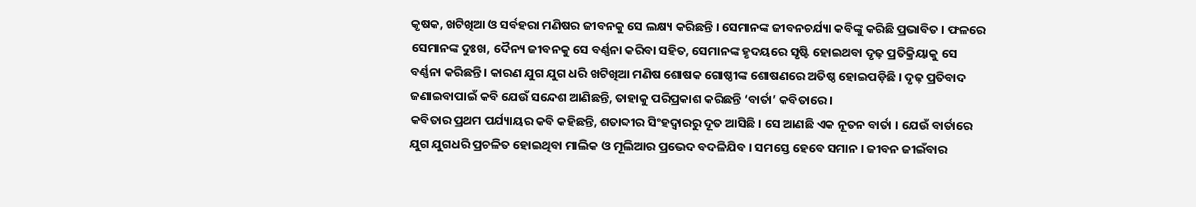କୃଷକ, ଖଟିଖିଆ ଓ ସର୍ବହରା ମଣିଷର ଜୀବନକୁ ସେ ଲକ୍ଷ୍ୟ କରିଛନ୍ତି । ସେମାନଙ୍କ ଜୀବନଚର୍ଯ୍ୟା କବିଙ୍କୁ କରିଛି ପ୍ରଭାବିତ । ଫଳରେ ସେମାନଙ୍କ ଦୁଃଖ, ଦୈନ୍ୟ ଜୀବନକୁ ସେ ବର୍ଣ୍ଣନା କରିବା ସହିତ, ସେମାନଙ୍କ ହୃଦୟରେ ସୃଷ୍ଟି ହୋଇଥବା ଦୃଢ଼ ପ୍ରତିକ୍ରିୟାକୁ ସେ ବର୍ଣ୍ଣନା କରିଛନ୍ତି । କାରଣ ଯୁଗ ଯୁଗ ଧରି ଖଟିଖିଆ ମଣିଷ ଶୋଷକ ଗୋଷ୍ଠୀଙ୍କ ଶୋଷଣରେ ଅତିଷ୍ଠ ହୋଇପଡ଼ିଛି । ଦୃଢ଼ ପ୍ରତିବାଦ ଜଣାଇବାପାଇଁ କବି ଯେଉଁ ସନ୍ଦେଶ ଆଣିଛନ୍ତି, ତାହାକୁ ପରିପ୍ରକାଶ କରିଛନ୍ତି ‘ବାର୍ତା’ କବିତାରେ ।
କବିତାର ପ୍ରଥମ ପର୍ଯ୍ୟାୟର କବି କହିଛନ୍ତି, ଶତାବ୍ଦୀର ସିଂହଦ୍ଵାରରୁ ଦୂତ ଆସିଛି । ସେ ଆଣଛି ଏକ ନୂତନ ବାର୍ତା । ଯେଉଁ ବାର୍ତାରେ ଯୁଗ ଯୁଗଧରି ପ୍ରଚଳିତ ହୋଇଥିବା ମାଲିକ ଓ ମୂଲିଆର ପ୍ରଭେଦ ବଦଳିଯିବ । ସମସ୍ତେ ହେବେ ସମାନ । ଜୀବନ ଜୀଇଁବାର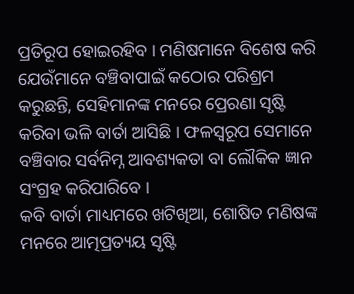ପ୍ରତିରୂପ ହୋଇରହିବ । ମଣିଷମାନେ ବିଶେଷ କରି ଯେଉଁମାନେ ବଞ୍ଚିବାପାଇଁ କଠୋର ପରିଶ୍ରମ କରୁଛନ୍ତି, ସେହିମାନଙ୍କ ମନରେ ପ୍ରେରଣା ସୃଷ୍ଟି କରିବା ଭଳି ବାର୍ତା ଆସିଛି । ଫଳସ୍ବରୂପ ସେମାନେ ବଞ୍ଚିବାର ସର୍ବନିମ୍ନ ଆବଶ୍ୟକତା ବା ଲୌକିକ ଜ୍ଞାନ ସଂଗ୍ରହ କରିପାରିବେ ।
କବି ବାର୍ତା ମାଧ୍ୟମରେ ଖଟିଖିଆ, ଶୋଷିତ ମଣିଷଙ୍କ ମନରେ ଆତ୍ମପ୍ରତ୍ୟୟ ସୃଷ୍ଟି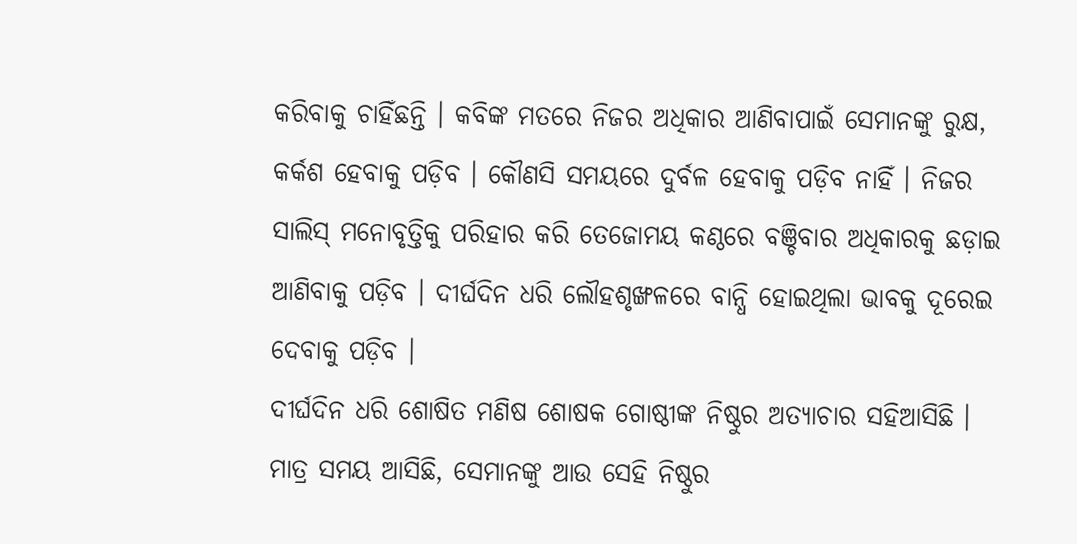କରିବାକୁ ଚାହିଁଛନ୍ତି । କବିଙ୍କ ମତରେ ନିଜର ଅଧିକାର ଆଣିବାପାଇଁ ସେମାନଙ୍କୁ ରୁକ୍ଷ, କର୍କଶ ହେବାକୁ ପଡ଼ିବ । କୌଣସି ସମୟରେ ଦୁର୍ବଳ ହେବାକୁ ପଡ଼ିବ ନାହିଁ । ନିଜର ସାଲିସ୍ ମନୋବୃତ୍ତିକୁ ପରିହାର କରି ତେଜୋମୟ କଣ୍ଠରେ ବଞ୍ଚିବାର ଅଧିକାରକୁ ଛଡ଼ାଇ ଆଣିବାକୁ ପଡ଼ିବ । ଦୀର୍ଘଦିନ ଧରି ଲୌହଶୃଙ୍ଖଳରେ ବାନ୍ଧି ହୋଇଥିଲା ଭାବକୁ ଦୂରେଇ ଦେବାକୁ ପଡ଼ିବ ।
ଦୀର୍ଘଦିନ ଧରି ଶୋଷିତ ମଣିଷ ଶୋଷକ ଗୋଷ୍ଠୀଙ୍କ ନିଷ୍ଠୁର ଅତ୍ୟାଚାର ସହିଆସିଛି । ମାତ୍ର ସମୟ ଆସିଛି, ସେମାନଙ୍କୁ ଆଉ ସେହି ନିଷ୍ଠୁର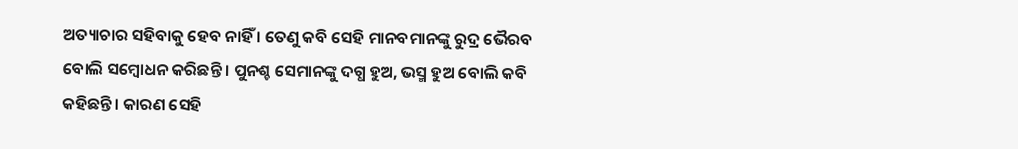ଅତ୍ୟାଚାର ସହିବାକୁ ହେବ ନାହିଁ । ତେଣୁ କବି ସେହି ମାନବମାନଙ୍କୁ ରୁଦ୍ର ଭୈରବ ବୋଲି ସମ୍ବୋଧନ କରିଛନ୍ତି । ପୁନଶ୍ଚ ସେମାନଙ୍କୁ ଦଗ୍ଧ ହୁଅ, ଭସ୍ମ ହୁଅ ବୋଲି କବି କହିଛନ୍ତି । କାରଣ ସେହି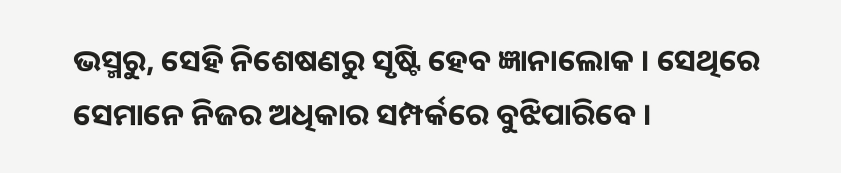ଭସ୍ମରୁ, ସେହି ନିଶେଷଣରୁ ସୃଷ୍ଟି ହେବ ଜ୍ଞାନାଲୋକ । ସେଥିରେ ସେମାନେ ନିଜର ଅଧିକାର ସମ୍ପର୍କରେ ବୁଝିପାରିବେ ।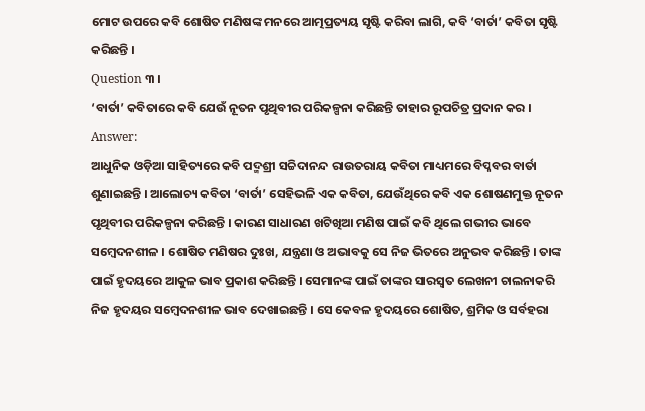ମୋଟ ଉପରେ କବି ଶୋଷିତ ମଣିଷଙ୍କ ମନରେ ଆତ୍ମପ୍ରତ୍ୟୟ ସୃଷ୍ଟି କରିବା ଲାଗି, କବି ‘ବାର୍ତା’ କବିତା ସୃଷ୍ଟି କରିଛନ୍ତି ।
Question ୩ ।
‘ବାର୍ତା’ କବିତାରେ କବି ଯେଉଁ ନୂତନ ପୃଥିବୀର ପରିକଳ୍ପନା କରିଛନ୍ତି ତାହାର ରୂପଚିତ୍ର ପ୍ରଦାନ କର ।
Answer:
ଆଧୁନିକ ଓଡ଼ିଆ ସାହିତ୍ୟରେ କବି ପଦ୍ମଶ୍ରୀ ସଚ୍ଚିଦାନନ୍ଦ ରାଉତରାୟ କବିତା ମାଧ୍ୟମରେ ବିପ୍ଳବର ବାର୍ତା ଶୁଣାଇଛନ୍ତି । ଆଲୋଚ୍ୟ କବିତା ‘ବାର୍ତା’ ସେହିଭଳି ଏକ କବିତା, ଯେଉଁଥିରେ କବି ଏକ ଶୋଷଣମୁକ୍ତ ନୂତନ ପୃଥିବୀର ପରିକଳ୍ପନା କରିଛନ୍ତି । କାରଣ ସାଧାରଣ ଖଟିଖିଆ ମଣିଷ ପାଇଁ କବି ଥିଲେ ଗଭୀର ଭାବେ ସମ୍ବେଦନଶୀଳ । ଶୋଷିତ ମଣିଷର ଦୁଃଖ, ଯନ୍ତ୍ରଣା ଓ ଅଭାବକୁ ସେ ନିଜ ଭିତରେ ଅନୁଭବ କରିଛନ୍ତି । ତାଙ୍କ ପାଇଁ ହୃଦୟରେ ଆକୁଳ ଭାବ ପ୍ରକାଶ କରିଛନ୍ତି । ସେମାନଙ୍କ ପାଇଁ ତାଙ୍କର ସାରସ୍ଵତ ଲେଖନୀ ଚାଲନାକରି ନିଜ ହୃଦୟର ସମ୍ବେଦନଶୀଳ ଭାବ ଦେଖାଇଛନ୍ତି । ସେ କେବଳ ହୃଦୟରେ ଶୋଷିତ, ଶ୍ରମିକ ଓ ସର୍ବହରା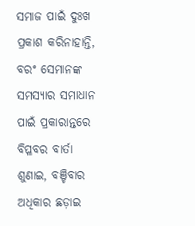ସମାଜ ପାଇଁ ଦୁଃଖ ପ୍ରକାଶ କରିନାହାନ୍ତି, ବରଂ ସେମାନଙ୍କ ସମସ୍ୟାର ସମାଧାନ ପାଇଁ ପ୍ରକାରାନ୍ତରେ ବିପ୍ଳବର ବାର୍ତା ଶୁଣାଇ, ବଞ୍ଚିବାର ଅଧିକାର ଛଡ଼ାଇ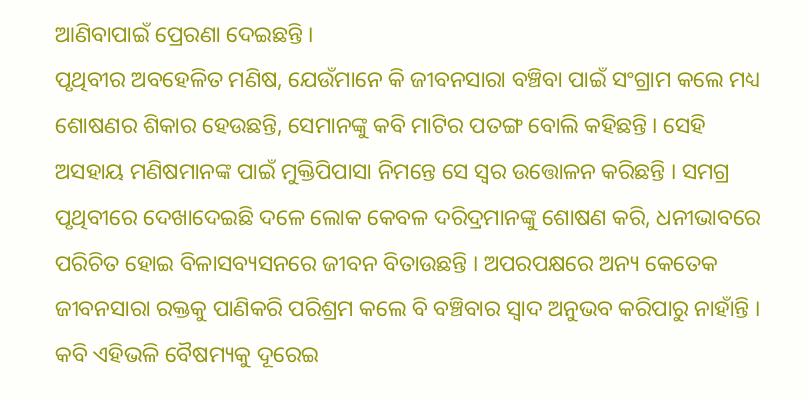ଆଣିବାପାଇଁ ପ୍ରେରଣା ଦେଇଛନ୍ତି ।
ପୃଥିବୀର ଅବହେଳିତ ମଣିଷ, ଯେଉଁମାନେ କି ଜୀବନସାରା ବଞ୍ଚିବା ପାଇଁ ସଂଗ୍ରାମ କଲେ ମଧ୍ୟ ଶୋଷଣର ଶିକାର ହେଉଛନ୍ତି, ସେମାନଙ୍କୁ କବି ମାଟିର ପତଙ୍ଗ ବୋଲି କହିଛନ୍ତି । ସେହି ଅସହାୟ ମଣିଷମାନଙ୍କ ପାଇଁ ମୁକ୍ତିପିପାସା ନିମନ୍ତେ ସେ ସ୍ୱର ଉତ୍ତୋଳନ କରିଛନ୍ତି । ସମଗ୍ର ପୃଥିବୀରେ ଦେଖାଦେଇଛି ଦଳେ ଲୋକ କେବଳ ଦରିଦ୍ରମାନଙ୍କୁ ଶୋଷଣ କରି, ଧନୀଭାବରେ ପରିଚିତ ହୋଇ ବିଳାସବ୍ୟସନରେ ଜୀବନ ବିତାଉଛନ୍ତି । ଅପରପକ୍ଷରେ ଅନ୍ୟ କେତେକ ଜୀବନସାରା ରକ୍ତକୁ ପାଣିକରି ପରିଶ୍ରମ କଲେ ବି ବଞ୍ଚିବାର ସ୍ବାଦ ଅନୁଭବ କରିପାରୁ ନାହାଁନ୍ତି । କବି ଏହିଭଳି ବୈଷମ୍ୟକୁ ଦୂରେଇ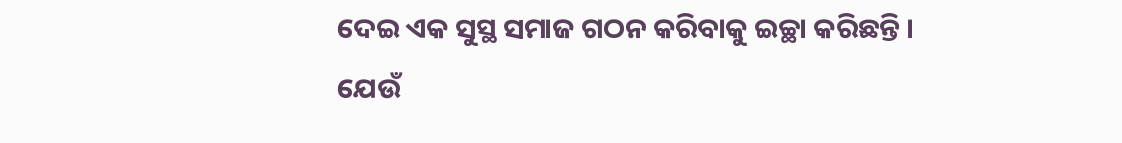ଦେଇ ଏକ ସୁସ୍ଥ ସମାଜ ଗଠନ କରିବାକୁ ଇଚ୍ଛା କରିଛନ୍ତି ।
ଯେଉଁ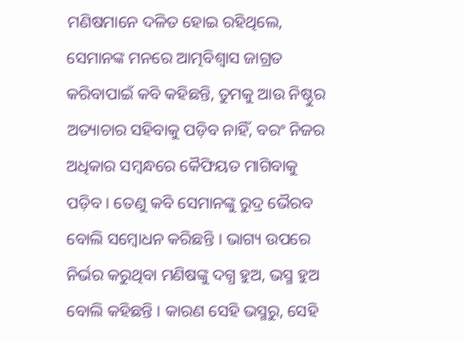ମଣିଷମାନେ ଦଳିତ ହୋଇ ରହିଥିଲେ, ସେମାନଙ୍କ ମନରେ ଆତ୍ମବିଶ୍ଵାସ ଜାଗ୍ରତ କରିବାପାଇଁ କବି କହିଛନ୍ତି, ତୁମକୁ ଆଉ ନିଷ୍ଠୁର ଅତ୍ୟାଚାର ସହିବାକୁ ପଡ଼ିବ ନାହିଁ, ବରଂ ନିଜର ଅଧିକାର ସମ୍ବନ୍ଧରେ କୈଫିୟତ ମାଗିବାକୁ ପଡ଼ିବ । ତେଣୁ କବି ସେମାନଙ୍କୁ ରୁଦ୍ର ଭୈରବ ବୋଲି ସମ୍ବୋଧନ କରିଛନ୍ତି । ଭାଗ୍ୟ ଉପରେ ନିର୍ଭର କରୁଥିବା ମଣିଷଙ୍କୁ ଦଗ୍ଧ ହୁଅ, ଭସ୍ମ ହୁଅ ବୋଲି କହିଛନ୍ତି । କାରଣ ସେହି ଭସ୍ମରୁ, ସେହି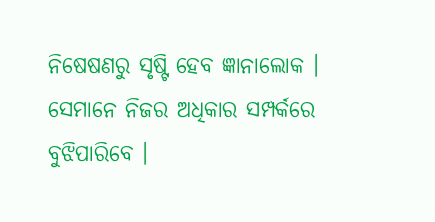ନିଷେଷଣରୁ ସୃଷ୍ଟି ହେବ ଜ୍ଞାନାଲୋକ । ସେମାନେ ନିଜର ଅଧିକାର ସମ୍ପର୍କରେ ବୁଝିପାରିବେ ।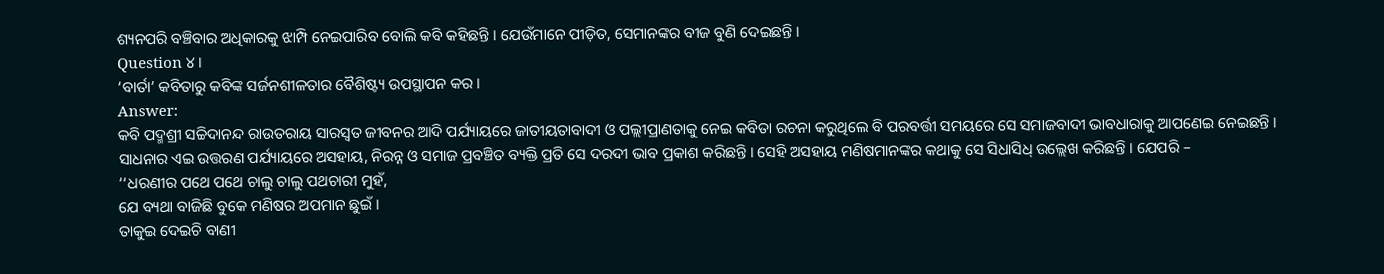ଶ୍ୟନପରି ବଞ୍ଚିବାର ଅଧିକାରକୁ ଝାମ୍ପି ନେଇପାରିବ ବୋଲି କବି କହିଛନ୍ତି । ଯେଉଁମାନେ ପୀଡ଼ିତ, ସେମାନଙ୍କର ବୀଜ ବୁଣି ଦେଇଛନ୍ତି ।
Question ୪।
‘ବାର୍ତା’ କବିତାରୁ କବିଙ୍କ ସର୍ଜନଶୀଳତାର ବୈଶିଷ୍ଟ୍ୟ ଉପସ୍ଥାପନ କର ।
Answer:
କବି ପଦ୍ମଶ୍ରୀ ସଚ୍ଚିଦାନନ୍ଦ ରାଉତରାୟ ସାରସ୍ୱତ ଜୀବନର ଆଦି ପର୍ଯ୍ୟାୟରେ ଜାତୀୟତାବାଦୀ ଓ ପଲ୍ଲୀପ୍ରାଣତାକୁ ନେଇ କବିତା ରଚନା କରୁଥିଲେ ବି ପରବର୍ତ୍ତୀ ସମୟରେ ସେ ସମାଜବାଦୀ ଭାବଧାରାକୁ ଆପଣେଇ ନେଇଛନ୍ତି । ସାଧନାର ଏଇ ଉତ୍ତରଣ ପର୍ଯ୍ୟାୟରେ ଅସହାୟ, ନିରନ୍ନ ଓ ସମାଜ ପ୍ରବଞ୍ଚିତ ବ୍ୟକ୍ତି ପ୍ରତି ସେ ଦରଦୀ ଭାବ ପ୍ରକାଶ କରିଛନ୍ତି । ସେହି ଅସହାୟ ମଣିଷମାନଙ୍କର କଥାକୁ ସେ ସିଧାସିଧ୍ ଉଲ୍ଲେଖ କରିଛନ୍ତି । ଯେପରି –
‘‘ଧରଣୀର ପଥେ ପଥେ ଚାଲୁ ଚାଲୁ ପଥଚାରୀ ମୁହଁ,
ଯେ ବ୍ୟଥା ବାଜିଛି ବୁକେ ମଣିଷର ଅପମାନ ଛୁଇଁ ।
ତାକୁଇ ଦେଇଚି ବାଣୀ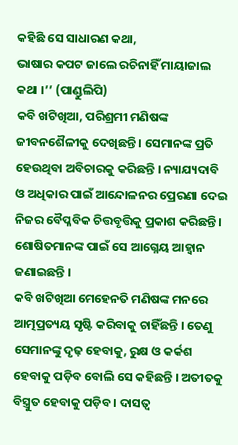କହିଛି ସେ ସାଧାରଣ କଥା,
ଭାଷାର କପଟ ଜାଲେ ରଚିନାହିଁ ମାୟାଜାଲ କଥା ।’’ (ପାଣ୍ଡୁଲିପି)
କବି ଖଟିଖିଆ, ପରିଶ୍ରମୀ ମଣିଷଙ୍କ ଜୀବନଶୈଳୀକୁ ଦେଖିଛନ୍ତି । ସେମାନଙ୍କ ପ୍ରତି ହେଉଥିବା ଅବିଚାରକୁ କରିଛନ୍ତି । ନ୍ୟାଯ୍ୟଦାବି ଓ ଅଧିକାର ପାଇଁ ଆନ୍ଦୋଳନର ପ୍ରେରଣା ଦେଇ ନିଜର ବୈପ୍ଳବିକ ଚିତ୍ତବୃତ୍ତିକୁ ପ୍ରକାଶ କରିଛନ୍ତି । ଶୋଷିତମାନଙ୍କ ପାଇଁ ସେ ଆଗ୍ନେୟ ଆହ୍ବାନ ଜଣାଇଛନ୍ତି ।
କବି ଖଟିଖିଆ ମେହେନତି ମଣିଷଙ୍କ ମନରେ ଆତ୍ମପ୍ରତ୍ୟୟ ସୃଷ୍ଟି କରିବାକୁ ଚାହିଁଛନ୍ତି । ତେଣୁ ସେମାନଙ୍କୁ ଦୃଢ଼ ହେବାକୁ, ରୁକ୍ଷ ଓ କର୍କଶ ହେବାକୁ ପଡ଼ିବ ବୋଲି ସେ କହିଛନ୍ତି । ଅତୀତକୁ ବିସ୍ତ୍ରୁତ ହେବାକୁ ପଡ଼ିବ । ଦାସତ୍ଵ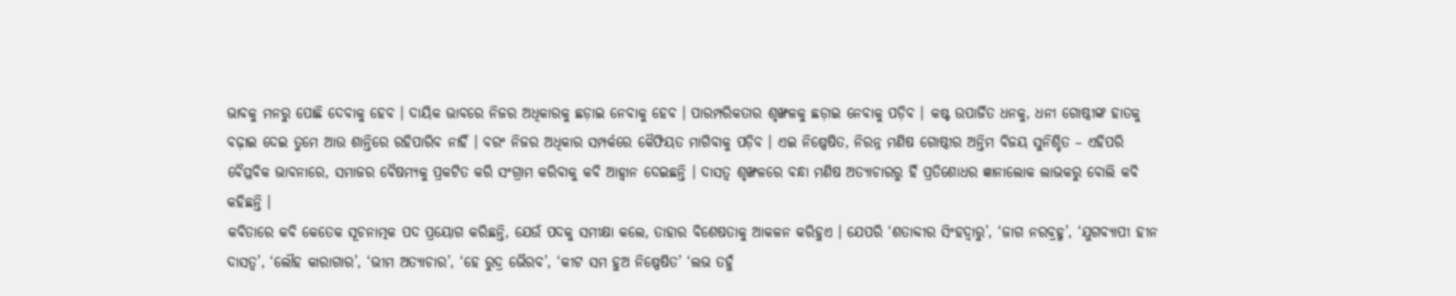ଭାବକୁ ମନରୁ ପୋଛି ଦେବାକୁ ହେବ । ଦାୟିକ ଭାବରେ ନିଜର ଅଧିକାରକୁ ଛଡ଼ାଇ ନେବାକୁ ହେବ । ପାରମ୍ପରିକତାର ଶୃଙ୍ଖଳକୁ ଛଡ଼ାଇ ନେବାକୁ ପଡ଼ିବ । କଷ୍ଟ ଉପାର୍ଜିତ ଧନକୁ, ଧନୀ ଗୋଷ୍ଠୀଙ୍କ ହାତକୁ ବଢ଼ାଇ ଦେଇ ତୁମେ ଆଉ ଶାନ୍ତିରେ ରହିପାରିବ ନାହିଁ । ବରଂ ନିଜର ଅଧିକାର ସମ୍ପର୍କରେ କୈଫିୟତ ମାଗିବାକୁ ପଡ଼ିବ । ଏଇ ନିଷ୍ପେଷିତ, ନିରନ୍ନ ମଣିଷ ଗୋଷ୍ଠୀର ଅନ୍ତିମ ବିଜୟ ସୁନିଶ୍ଚିତ – ଏହିପରି ବୈପ୍ଳବିକ ଭାବନାରେ, ସମାଜର ବୈଷମ୍ୟକୁ ପ୍ରକଟିତ କରି ସଂଗ୍ରାମ କରିବାକୁ କବି ଆହ୍ୱାନ ଦେଇଛନ୍ତି । ଦାସତ୍ଵ ଶୃଙ୍ଖଳରେ ବନ୍ଧା ମଣିଷ ଅତ୍ୟାଚାରରୁ ହିଁ ପ୍ରତିଶୋଧର ଜ୍ଞାନାଲୋକ ଲାଭକରୁ ବୋଲି କବି କହିଛନ୍ତି ।
କବିତାରେ କବି କେତେକ ସୂଚନାତ୍ମକ ପଦ ପ୍ରୟୋଗ କରିଛନ୍ତି, ଯେଉଁ ପଦକୁ ସମୀକ୍ଷା କଲେ, ତାହାର ବିଶେଷତାକୁ ଆକଳନ କରିହୁଏ । ଯେପରି ‘ଶତାବ୍ଦୀର ସିଂହଦ୍ଵାରୁ’, ‘ଜାଗ ନରବ୍ରହ୍ମ’, ‘ଯୁଗବ୍ୟାପୀ ହୀନ ଦାସତ୍ଵ’, ‘ଲୌହ କାରାଗାର’, ‘ଭୀମ ଅତ୍ୟାଚାର’, ‘ହେ ରୁଦ୍ର ଭୈରବ’, ‘କୀଟ ସମ ହୁଅ ନିଷ୍ପେଷିତ’ ‘ଲଭ ତହୁଁ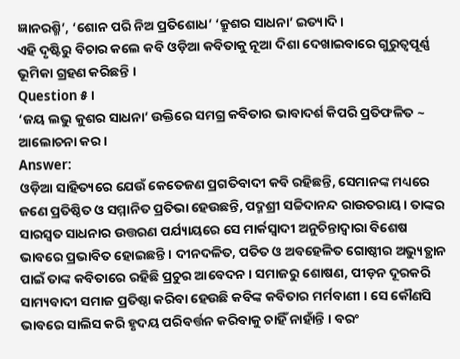ଜ୍ଞାନରଶ୍ମି’, ‘ଶୋନ ପରି ନିଅ ପ୍ରତିଶୋଧ’ ‘କ୍ରୁଶର ସାଧନା’ ଇତ୍ୟାଦି ।
ଏହି ଦୃଷ୍ଟିରୁ ବିଚାର କଲେ କବି ଓଡ଼ିଆ କବିତାକୁ ନୂଆ ଦିଶା ଦେଖାଇବାରେ ଗୁରୁତ୍ଵପୂର୍ଣ୍ଣ ଭୂମିକା ଗ୍ରହଣ କରିଛନ୍ତି ।
Question ୫ ।
‘ଜୟ ଲଭୁ କୁଶର ସାଧନା’ ଉକ୍ତିରେ ସମଗ୍ର କବିତାର ଭାବାଦର୍ଶ କିପରି ପ୍ରତିଫଳିତ ~ ଆଲୋଚନା କର ।
Answer:
ଓଡ଼ିଆ ସାହିତ୍ୟରେ ଯେଉଁ କେତେଜଣ ପ୍ରଗତିବାଦୀ କବି ରହିଛନ୍ତି, ସେମାନଙ୍କ ମଧ୍ୟରେ ଜଣେ ପ୍ରତିଷ୍ଠିତ ଓ ସମ୍ମାନିତ ପ୍ରତିଭା ହେଉଛନ୍ତି, ପଦ୍ମଶ୍ରୀ ସଚ୍ଚିଦାନନ୍ଦ ରାଉତରାୟ । ତାଙ୍କର ସାରସ୍ବତ ସାଧନାର ଉତ୍ତରଣ ପର୍ଯ୍ୟାୟରେ ସେ ମାର୍କସ୍ଵାଦୀ ଅନୁଚିନ୍ତାଦ୍ୱାରା ବିଶେଷ ଭାବରେ ପ୍ରଭାବିତ ହୋଇଛନ୍ତି । ଦୀନଦଳିତ, ପତିତ ଓ ଅବହେଳିତ ଗୋଷ୍ଠୀର ଅଭ୍ୟୁତ୍ଥାନ ପାଇଁ ତାଙ୍କ କବିତାରେ ରହିଛି ପ୍ରଚୁର ଆବେଦନ । ସମାଜରୁ ଶୋଷଣ, ପୀଡ଼ନ ଦୂରକରି ସାମ୍ୟବାଦୀ ସମାଜ ପ୍ରତିଷ୍ଠା କରିବା ହେଉଛି କବିଙ୍କ କବିତାର ମର୍ମବାଣୀ । ସେ କୌଣସି ଭାବରେ ସାଲିସ କରି ହୃଦୟ ପରିବର୍ତ୍ତନ କରିବାକୁ ଚାହିଁ ନାହାଁନ୍ତି । ବରଂ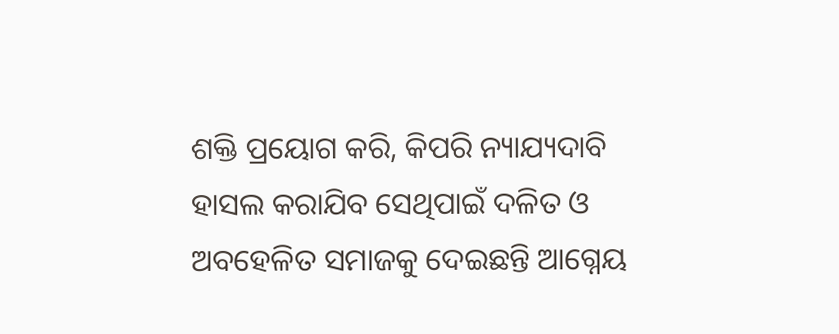ଶକ୍ତି ପ୍ରୟୋଗ କରି, କିପରି ନ୍ୟାଯ୍ୟଦାବି ହାସଲ କରାଯିବ ସେଥିପାଇଁ ଦଳିତ ଓ ଅବହେଳିତ ସମାଜକୁ ଦେଇଛନ୍ତି ଆଗ୍ନେୟ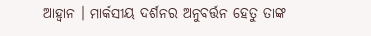ଆହ୍ବାନ । ମାର୍କସୀୟ ଦର୍ଶନର ଅନୁବର୍ତ୍ତନ ହେତୁ ତାଙ୍କ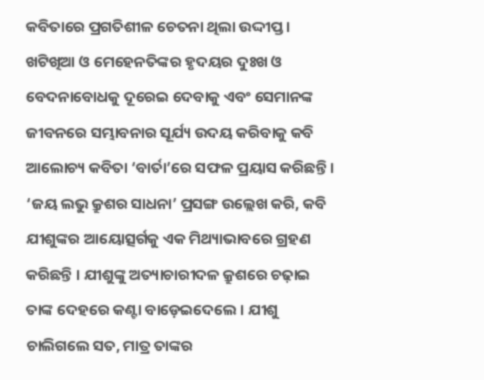କବିତାରେ ପ୍ରଗତିଶୀଳ ଚେତନା ଥିଲା ଉଦ୍ଦୀପ୍ତ । ଖଟିଖିଆ ଓ ମେହେନତିଙ୍କର ହୃଦୟର ଦୁଃଖ ଓ ବେଦନାବୋଧକୁ ଦୂରେଇ ଦେବାକୁ ଏବଂ ସେମାନଙ୍କ ଜୀବନରେ ସମ୍ଭାବନାର ସୂର୍ଯ୍ୟ ଉଦୟ କରିବାକୁ କବି ଆଲୋଚ୍ୟ କବିତା ‘ବାର୍ତା’ରେ ସଫଳ ପ୍ରୟାସ କରିଛନ୍ତି ।
‘ଜୟ ଲଭୁ କ୍ରୁଶର ସାଧନା’ ପ୍ରସଙ୍ଗ ଉଲ୍ଲେଖ କରି, କବି ଯୀଶୁଙ୍କର ଆୟୋତ୍ସର୍ଗକୁ ଏକ ମିଥ୍ୟାଭାବରେ ଗ୍ରହଣ କରିଛନ୍ତି । ଯୀଶୁଙ୍କୁ ଅତ୍ୟାଚାରୀଦଳ କ୍ରୁଶରେ ଚଢ଼ାଇ ତାଙ୍କ ଦେହରେ କଣ୍ଟା ବାଡ଼େଇଦେଲେ । ଯୀଶୁ ଚାଲିଗଲେ ସତ, ମାତ୍ର ତାଙ୍କର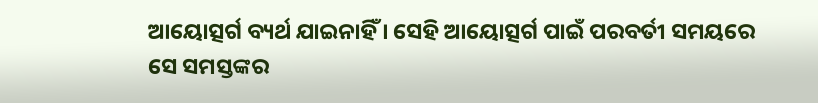ଆୟୋତ୍ସର୍ଗ ବ୍ୟର୍ଥ ଯାଇନାହିଁ । ସେହି ଆୟୋତ୍ସର୍ଗ ପାଇଁ ପରବର୍ତୀ ସମୟରେ ସେ ସମସ୍ତଙ୍କର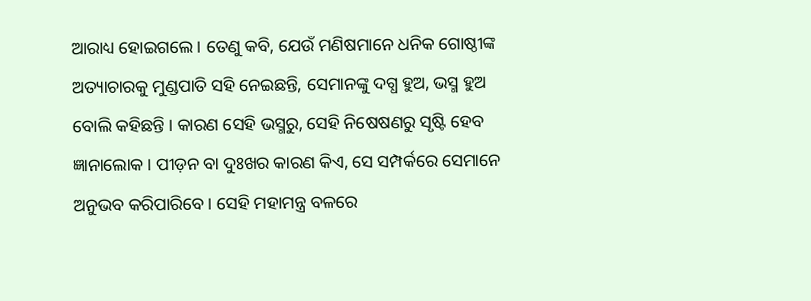ଆରାଧ୍ୟ ହୋଇଗଲେ । ତେଣୁ କବି, ଯେଉଁ ମଣିଷମାନେ ଧନିକ ଗୋଷ୍ଠୀଙ୍କ ଅତ୍ୟାଚାରକୁ ମୁଣ୍ଡପାତି ସହି ନେଇଛନ୍ତି, ସେମାନଙ୍କୁ ଦଗ୍ଧ ହୁଅ, ଭସ୍ମ ହୁଅ ବୋଲି କହିଛନ୍ତି । କାରଣ ସେହି ଭସ୍ମରୁ, ସେହି ନିଷେଷଣରୁ ସୃଷ୍ଟି ହେବ ଜ୍ଞାନାଲୋକ । ପୀଡ଼ନ ବା ଦୁଃଖର କାରଣ କିଏ, ସେ ସମ୍ପର୍କରେ ସେମାନେ ଅନୁଭବ କରିପାରିବେ । ସେହି ମହାମନ୍ତ୍ର ବଳରେ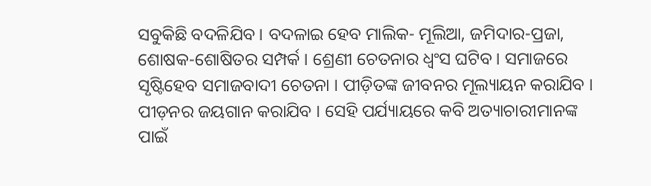ସବୁକିଛି ବଦଳିଯିବ । ବଦଳାଇ ହେବ ମାଲିକ- ମୂଲିଆ, ଜମିଦାର-ପ୍ରଜା, ଶୋଷକ-ଶୋଷିତର ସମ୍ପର୍କ । ଶ୍ରେଣୀ ଚେତନାର ଧ୍ବଂସ ଘଟିବ । ସମାଜରେ ସୃଷ୍ଟିହେବ ସମାଜବାଦୀ ଚେତନା । ପୀଡ଼ିତଙ୍କ ଜୀବନର ମୂଲ୍ୟାୟନ କରାଯିବ । ପୀଡ଼ନର ଜୟଗାନ କରାଯିବ । ସେହି ପର୍ଯ୍ୟାୟରେ କବି ଅତ୍ୟାଚାରୀମାନଙ୍କ ପାଇଁ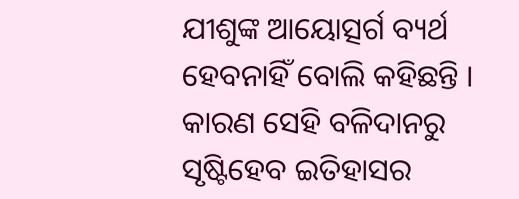ଯୀଶୁଙ୍କ ଆୟୋତ୍ସର୍ଗ ବ୍ୟର୍ଥ ହେବନାହିଁ ବୋଲି କହିଛନ୍ତି । କାରଣ ସେହି ବଳିଦାନରୁ ସୃଷ୍ଟିହେବ ଇତିହାସର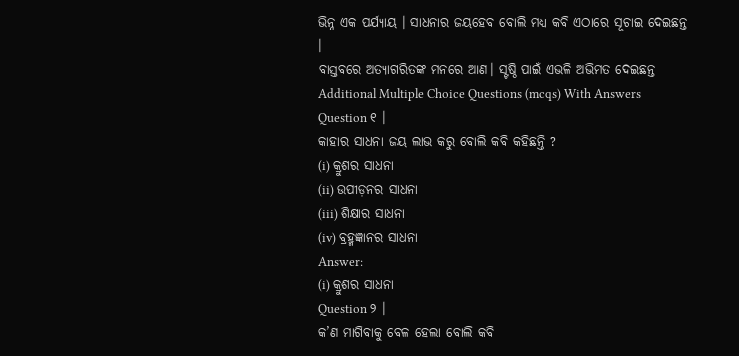ଭିନ୍ନ ଏକ ପର୍ଯ୍ୟାୟ । ସାଧନାର ଜୟହେବ ବୋଲି ମଧ୍ୟ କବି ଏଠାରେ ସୂଚାଇ ଦେଇଛନ୍ତ ।
ବାସ୍ତବରେ ଅତ୍ୟାଗରିତଙ୍କ ମନରେ ଆଣ। ସ୍ଟଷ୍ଠି ପାଇଁ ଏଭଳି ଅଭିମତ ଦେଇଛନ୍ତ
Additional Multiple Choice Questions (mcqs) With Answers
Question ୧ ।
କାହାର ସାଧନା ଜୟ ଲାଭ କରୁ ବୋଲି କବି କହିଛନ୍ତି ?
(i) କ୍ରୁଶର ସାଧନା
(ii) ଉପୀଡ଼ନର ସାଧନା
(iii) ଶିକ୍ଷାର ସାଧନା
(iv) ବ୍ରହ୍ମଜ୍ଞାନର ସାଧନା
Answer:
(i) କ୍ରୁଶର ସାଧନା
Question ୨ ।
କ’ଣ ମାଗିବାକୁ ବେଳ ହେଲା ବୋଲି କବି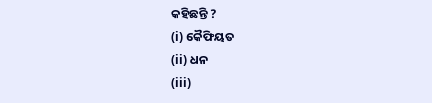କହିଛନ୍ତି ?
(i) କୈଫିୟତ
(ii) ଧନ
(iii)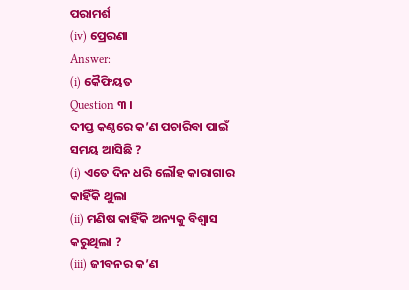ପରାମର୍ଶ
(iv) ପ୍ରେରଣା
Answer:
(i) କୈଫିୟତ
Question ୩ ।
ଦୀପ୍ତ କଣ୍ଠରେ କ’ଣ ପଚାରିବା ପାଇଁ ସମୟ ଆସିଛି ?
(i) ଏତେ ଦିନ ଧରି ଲୌହ କାରାଗାର କାହିଁକି ଥୁଲା
(ii) ମଣିଷ କାହିଁକି ଅନ୍ୟକୁ ବିଶ୍ୱାସ କରୁଥିଲା ?
(iii) ଜୀବନର କ’ଣ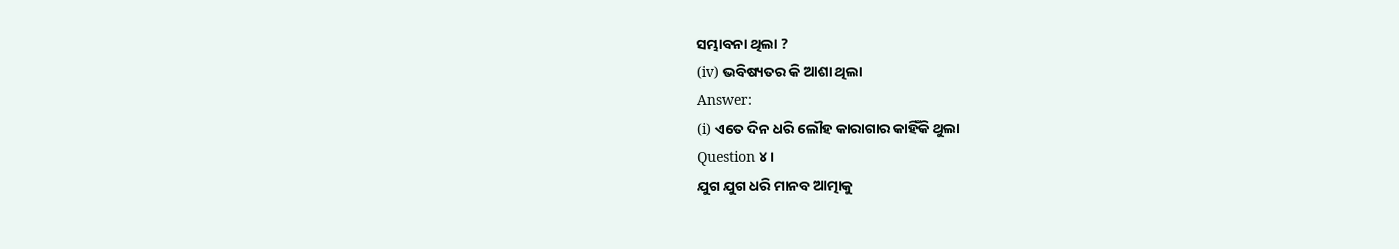ସମ୍ଭାବନା ଥିଲା ?
(iv) ଭବିଷ୍ୟତର କି ଆଶା ଥିଲା
Answer:
(i) ଏତେ ଦିନ ଧରି ଲୌହ କାରାଗାର କାହିଁକି ଥୁଲା
Question ୪ ।
ଯୁଗ ଯୁଗ ଧରି ମାନବ ଆତ୍ମାକୁ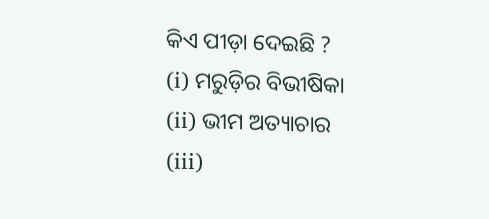କିଏ ପୀଡ଼ା ଦେଇଛି ?
(i) ମରୁଡ଼ିର ବିଭୀଷିକା
(ii) ଭୀମ ଅତ୍ୟାଚାର
(iii)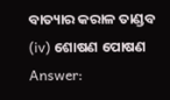ବାତ୍ୟାର କରାଳ ତାଣ୍ଡବ
(iv) ଶୋଷଣ ପୋଷଣ
Answer: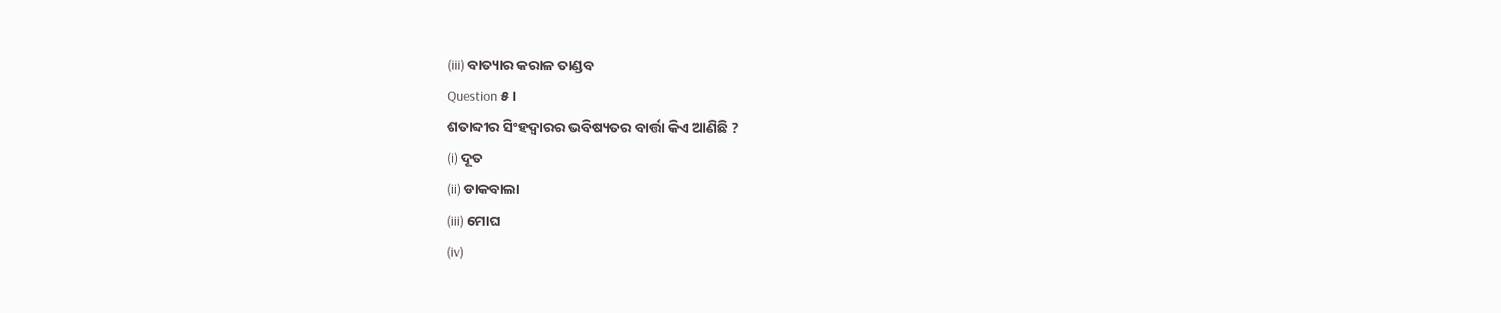(iii) ବାତ୍ୟାର କରାଳ ତାଣ୍ଡବ
Question ୫।
ଶତାବ୍ଦୀର ସିଂହଦ୍ଵାରର ଭବିଷ୍ୟତର ବାର୍ତ୍ତା କିଏ ଆଣିଛି ?
(i) ଦୂତ
(ii) ଡାକବାଲା
(iii) ମୋଘ
(iv)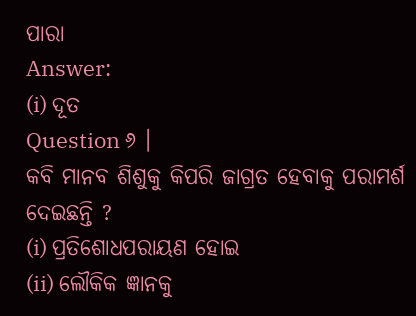ପାରା
Answer:
(i) ଦୂତ
Question ୬ ।
କବି ମାନବ ଶିଶୁକୁ କିପରି ଜାଗ୍ରତ ହେବାକୁ ପରାମର୍ଶ ଦେଇଛନ୍ତି ?
(i) ପ୍ରତିଶୋଧପରାୟଣ ହୋଇ
(ii) ଲୌକିକ ଜ୍ଞାନକୁ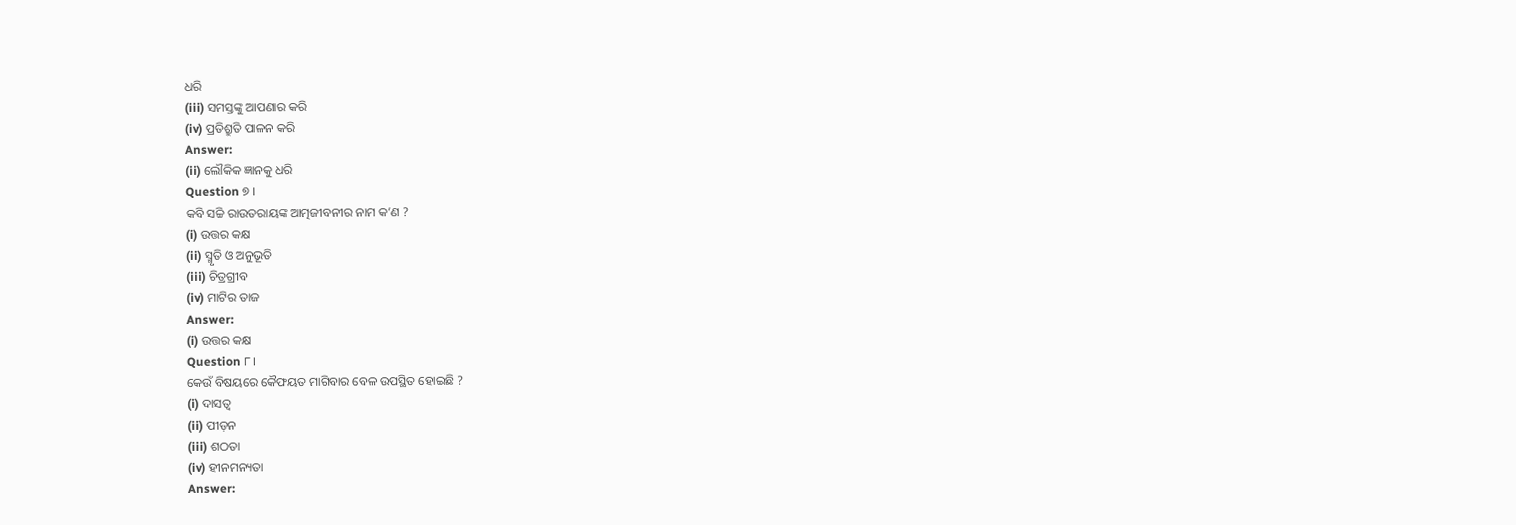ଧରି
(iii) ସମସ୍ତଙ୍କୁ ଆପଣାର କରି
(iv) ପ୍ରତିଶ୍ରୁତି ପାଳନ କରି
Answer:
(ii) ଲୌକିକ ଜ୍ଞାନକୁ ଧରି
Question ୭ ।
କବି ସଚ୍ଚି ରାଉତରାୟଙ୍କ ଆତ୍ମଜୀବନୀର ନାମ କ’ଣ ?
(i) ଉତ୍ତର କକ୍ଷ
(ii) ସ୍ମୃତି ଓ ଅନୁଭୂତି
(iii) ଚିତ୍ରଗ୍ରୀବ
(iv) ମାଟିର ତାଜ
Answer:
(i) ଉତ୍ତର କକ୍ଷ
Question ୮।
କେଉଁ ବିଷୟରେ କୈଫୟତ ମାଗିବାର ବେଳ ଉପସ୍ଥିତ ହୋଇଛି ?
(i) ଦାସତ୍ଵ
(ii) ପୀଡ଼ନ
(iii) ଶଠତା
(iv) ହୀନମନ୍ୟତା
Answer: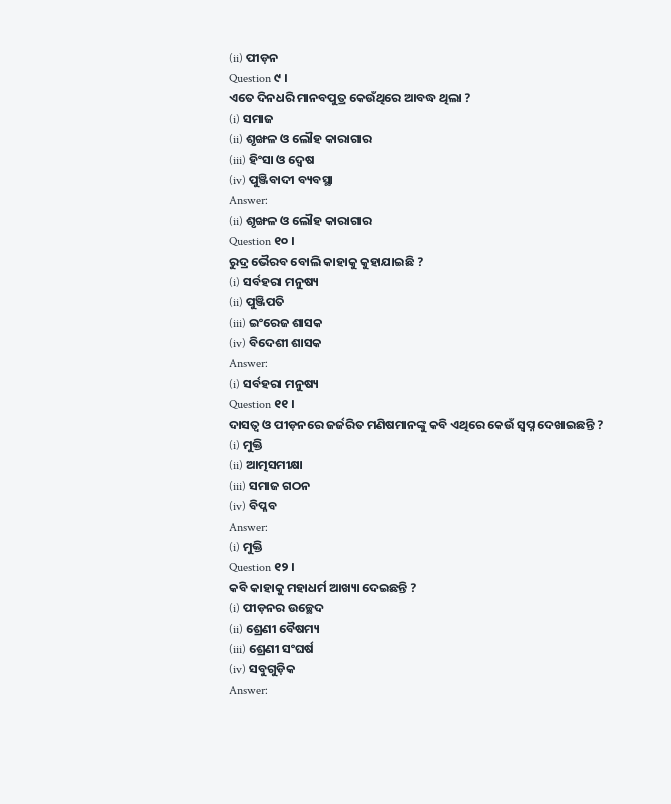(ii) ପୀଡ଼ନ
Question ୯ ।
ଏତେ ଦିନଧରି ମାନବପୁତ୍ର କେଉଁଥିରେ ଆବଦ୍ଧ ଥିଲା ?
(i) ସମାଜ
(ii) ଶୃଙ୍ଖଳ ଓ ଲୌହ କାରାଗାର
(iii) ହିଂସା ଓ ଦ୍ବେଷ
(iv) ପୁଞ୍ଜିବାଦୀ ବ୍ୟବସ୍ଥା
Answer:
(ii) ଶୃଙ୍ଖଳ ଓ ଲୌହ କାରାଗାର
Question ୧୦ ।
ରୁଦ୍ର ଭୈରବ ବୋଲି କାହାକୁ କୁହାଯାଇଛି ?
(i) ସର୍ବହରା ମନୁଷ୍ୟ
(ii) ପୁଞ୍ଜିପତି
(iii) ଇଂରେଜ ଶାସକ
(iv) ବିଦେଶୀ ଶାସକ
Answer:
(i) ସର୍ବହରା ମନୁଷ୍ୟ
Question ୧୧ ।
ଦାସତ୍ଵ ଓ ପୀଡ଼ନରେ ଜର୍ଜରିତ ମଣିଷମାନଙ୍କୁ କବି ଏଥିରେ କେଉଁ ସ୍ଵପ୍ନ ଦେଖାଇଛନ୍ତି ?
(i) ମୁକ୍ତି
(ii) ଆତ୍ମସମୀକ୍ଷା
(iii) ସମାଜ ଗଠନ
(iv) ବିପ୍ଳବ
Answer:
(i) ମୁକ୍ତି
Question ୧୨ ।
କବି କାହାକୁ ମହାଧର୍ମ ଆଖ୍ୟା ଦେଇଛନ୍ତି ?
(i) ପୀଡ଼ନର ଉଚ୍ଛେଦ
(ii) ଶ୍ରେଣୀ ବୈଷମ୍ୟ
(iii) ଶ୍ରେଣୀ ସଂଘର୍ଷ
(iv) ସବୁଗୁଡ଼ିକ
Answer: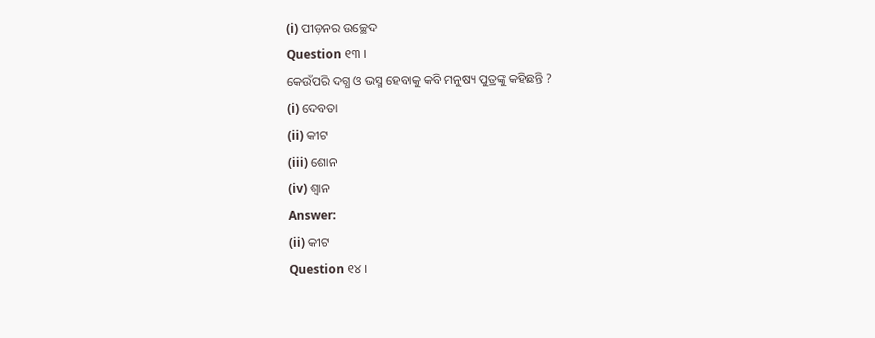(i) ପୀଡ଼ନର ଉଚ୍ଛେଦ
Question ୧୩ ।
କେଉଁପରି ଦଗ୍ଧ ଓ ଭସ୍ମ ହେବାକୁ କବି ମନୁଷ୍ୟ ପୁତ୍ରଙ୍କୁ କହିଛନ୍ତି ?
(i) ଦେବତା
(ii) କୀଟ
(iii) ଶୋନ
(iv) ଶ୍ଵାନ
Answer:
(ii) କୀଟ
Question ୧୪ ।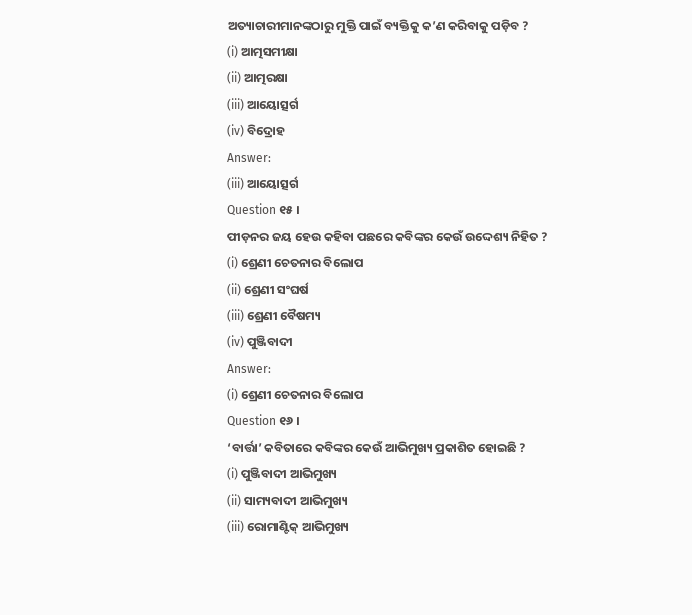ଅତ୍ୟାଚାରୀମାନଙ୍କଠାରୁ ମୁକ୍ତି ପାଇଁ ବ୍ୟକ୍ତିକୁ କ’ଣ କରିବାକୁ ପଡ଼ିବ ?
(i) ଆତ୍ମସମୀକ୍ଷା
(ii) ଆତ୍ମରକ୍ଷା
(iii) ଆୟୋତ୍ସର୍ଗ
(iv) ବିଦ୍ରୋହ
Answer:
(iii) ଆୟୋତ୍ସର୍ଗ
Question ୧୫ ।
ପୀଡ଼ନର ଜୟ ହେଉ କହିବା ପଛରେ କବିଙ୍କର କେଉଁ ଉଦ୍ଦେଶ୍ୟ ନିହିତ ?
(i) ଶ୍ରେଣୀ ଚେତନାର ବିଲୋପ
(ii) ଶ୍ରେଣୀ ସଂଘର୍ଷ
(iii) ଶ୍ରେଣୀ ବୈଷମ୍ୟ
(iv) ପୁଞ୍ଜିବାଦୀ
Answer:
(i) ଶ୍ରେଣୀ ଚେତନାର ବିଲୋପ
Question ୧୬ ।
‘ବାର୍ତ୍ତା’ କବିତାରେ କବିଙ୍କର କେଉଁ ଆଭିମୁଖ୍ୟ ପ୍ରକାଶିତ ହୋଇଛି ?
(i) ପୁଞ୍ଜିବାଦୀ ଆଭିମୁଖ୍ୟ
(ii) ସାମ୍ୟବାଦୀ ଆଭିମୁଖ୍ୟ
(iii) ରୋମାଣ୍ଟିକ୍ ଆଭିମୁଖ୍ୟ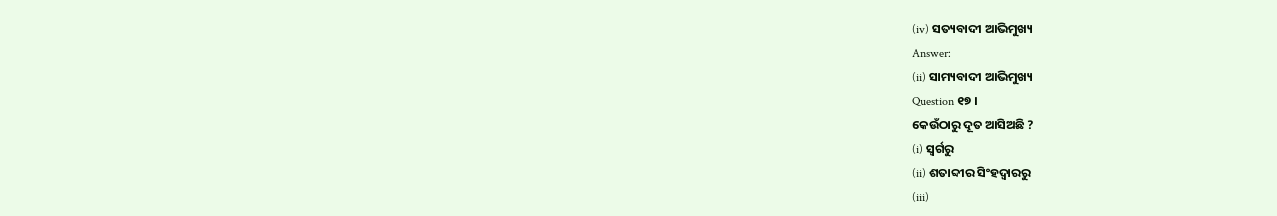(iv) ସତ୍ୟବାଦୀ ଆଭିମୁଖ୍ୟ
Answer:
(ii) ସାମ୍ୟବାଦୀ ଆଭିମୁଖ୍ୟ
Question ୧୭ ।
କେଉଁଠାରୁ ଦୂତ ଆସିଅଛି ?
(i) ସ୍ୱର୍ଗରୁ
(ii) ଶତାବ୍ଦୀର ସିଂହଦ୍ଵାରରୁ
(iii)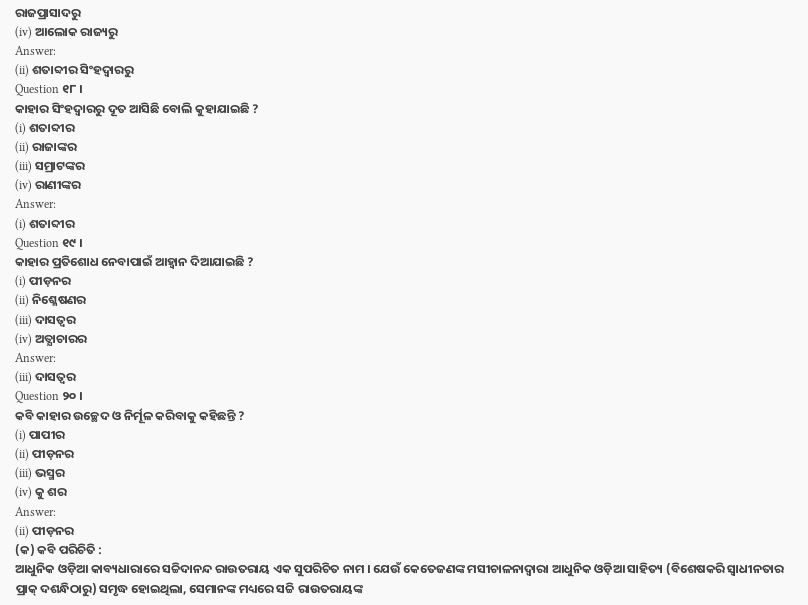ରାଜପ୍ରାସାଦରୁ
(iv) ଆଲୋକ ରାଜ୍ୟରୁ
Answer:
(ii) ଶତାବ୍ଦୀର ସିଂହଦ୍ଵାରରୁ
Question ୧୮ ।
କାହାର ସିଂହଦ୍ଵାରରୁ ଦୂତ ଆସିଛି ବୋଲି କୁହାଯାଇଛି ?
(i) ଶତାବ୍ଦୀର
(ii) ରାଜାଙ୍କର
(iii) ସମ୍ରାଟଙ୍କର
(iv) ରାଣୀଙ୍କର
Answer:
(i) ଶତାବ୍ଦୀର
Question ୧୯ ।
କାହାର ପ୍ରତିଶୋଧ ନେବାପାଇଁ ଆହ୍ବାନ ଦିଆଯାଇଛି ?
(i) ପୀଡ଼ନର
(ii) ନିଶ୍ଳେଷଣର
(iii) ଦାସତ୍ଵର
(iv) ଅତ୍ଯାଚାରର
Answer:
(iii) ଦାସତ୍ଵର
Question ୨୦ ।
କବି କାହାର ଉଚ୍ଛେଦ ଓ ନିର୍ମୂଳ କରିବାକୁ କହିଛନ୍ତି ?
(i) ପାପୀର
(ii) ପୀଡ଼ନର
(iii) ଭସ୍ମର
(iv) କୁ ଶର
Answer:
(ii) ପୀଡ଼ନର
(କ) କବି ପରିଚିତି :
ଆଧୁନିକ ଓଡ଼ିଆ କାବ୍ୟଧାରାରେ ସଚ୍ଚିଦାନନ୍ଦ ରାଉତରାୟ ଏକ ସୁପରିଚିତ ନାମ । ଯେଉଁ କେତେଜଣଙ୍କ ମସୀଚାଳନାଦ୍ୱାରା ଆଧୁନିକ ଓଡ଼ିଆ ସାହିତ୍ୟ (ବିଶେଷକରି ସ୍ବାଧୀନତାର ପ୍ରାକ୍ ଦଶନ୍ଧିଠାରୁ) ସମୃଦ୍ଧ ହୋଇଥିଲା, ସେମାନଙ୍କ ମଧ୍ୟରେ ସଚ୍ଚି ରାଉତରାୟଙ୍କ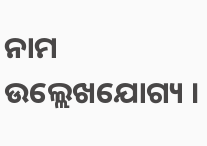ନାମ ଉଲ୍ଲେଖଯୋଗ୍ୟ ।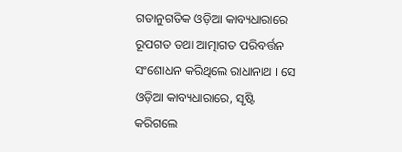ଗତାନୁଗତିକ ଓଡ଼ିଆ କାବ୍ୟଧାରାରେ ରୂପଗତ ତଥା ଆତ୍ମାଗତ ପରିବର୍ତ୍ତନ ସଂଶୋଧନ କରିଥିଲେ ରାଧାନାଥ । ସେ ଓଡ଼ିଆ କାବ୍ୟଧାରାରେ, ସୃଷ୍ଟି କରିଗଲେ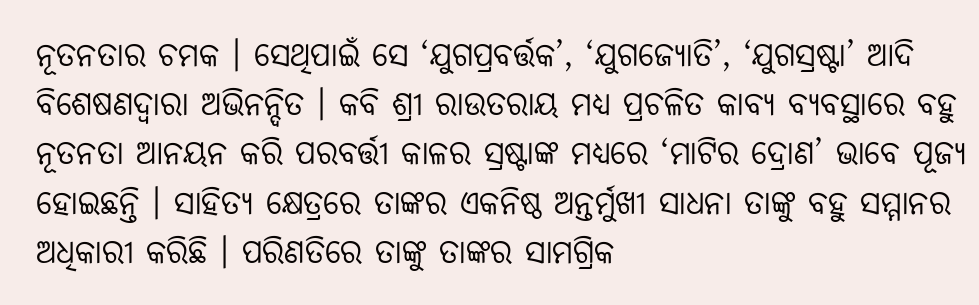ନୂତନତାର ଚମକ । ସେଥିପାଇଁ ସେ ‘ଯୁଗପ୍ରବର୍ତ୍ତକ’, ‘ଯୁଗଜ୍ୟୋତି’, ‘ଯୁଗସ୍ରଷ୍ଟା’ ଆଦି ବିଶେଷଣଦ୍ଵାରା ଅଭିନନ୍ଦିତ । କବି ଶ୍ରୀ ରାଉତରାୟ ମଧ୍ଯ ପ୍ରଚଳିତ କାବ୍ୟ ବ୍ୟବସ୍ଥାରେ ବହୁ ନୂତନତା ଆନୟନ କରି ପରବର୍ତ୍ତୀ କାଳର ସ୍ରଷ୍ଟାଙ୍କ ମଧ୍ୟରେ ‘ମାଟିର ଦ୍ରୋଣ’ ଭାବେ ପୂଜ୍ୟ ହୋଇଛନ୍ତି । ସାହିତ୍ୟ କ୍ଷେତ୍ରରେ ତାଙ୍କର ଏକନିଷ୍ଠ ଅନ୍ତର୍ମୁଖୀ ସାଧନା ତାଙ୍କୁ ବହୁ ସମ୍ମାନର ଅଧିକାରୀ କରିଛି । ପରିଣତିରେ ତାଙ୍କୁ ତାଙ୍କର ସାମଗ୍ରିକ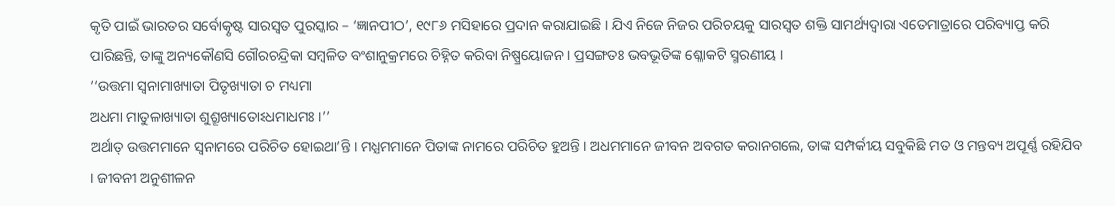କୃତି ପାଇଁ ଭାରତର ସର୍ବୋତ୍କୃଷ୍ଟ ସାରସ୍ଵତ ପୁରସ୍କାର – ‘ଜ୍ଞାନପୀଠ’, ୧୯୮୬ ମସିହାରେ ପ୍ରଦାନ କରାଯାଇଛି । ଯିଏ ନିଜେ ନିଜର ପରିଚୟକୁ ସାରସ୍ଵତ ଶକ୍ତି ସାମର୍ଥ୍ୟଦ୍ୱାରା ଏତେମାତ୍ରାରେ ପରିବ୍ୟାପ୍ତ କରି ପାରିଛନ୍ତି, ତାଙ୍କୁ ଅନ୍ୟକୌଣସି ଗୌରଚନ୍ଦ୍ରିକା ସମ୍ବଳିତ ବଂଶାନୁକ୍ରମରେ ଚିହ୍ନିତ କରିବା ନିଷ୍ପ୍ରୟୋଜନ । ପ୍ରସଙ୍ଗତଃ ଭବଭୂତିଙ୍କ ଶ୍ଳୋକଟି ସ୍ମରଣୀୟ ।
‘‘ଉତ୍ତମା ସ୍ୱନାମାଖ୍ୟାତା ପିତୃଖ୍ୟାତା ଚ ମଧ୍ୟମା
ଅଧମା ମାତୁଳାଖ୍ୟାତା ଶୁଶ୍ରୂଖ୍ୟାତୋଽଧମାଧମଃ ।’’
ଅର୍ଥାତ୍ ଉତ୍ତମମାନେ ସ୍ବନାମରେ ପରିଚିତ ହୋଇଥା’ନ୍ତି । ମଧ୍ଯମମାନେ ପିତାଙ୍କ ନାମରେ ପରିଚିତ ହୁଅନ୍ତି । ଅଧମମାନେ ଜୀବନ ଅବଗତ କରାନଗଲେ, ତାଙ୍କ ସମ୍ପର୍କୀୟ ସବୁକିଛି ମତ ଓ ମନ୍ତବ୍ୟ ଅପୂର୍ଣ୍ଣ ରହିଯିବ । ଜୀବନୀ ଅନୁଶୀଳନ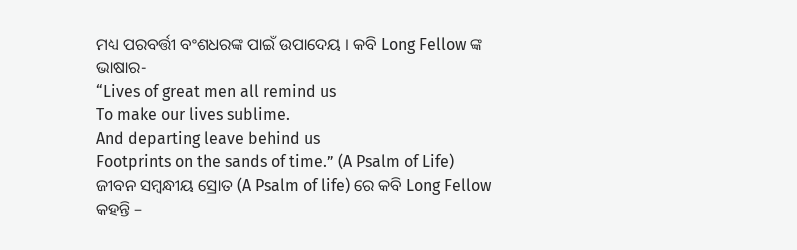ମଧ୍ୟ ପରବର୍ତ୍ତୀ ବଂଶଧରଙ୍କ ପାଇଁ ଉପାଦେୟ । କବି Long Fellow ଙ୍କ ଭାଷାର-
“Lives of great men all remind us
To make our lives sublime.
And departing leave behind us
Footprints on the sands of time.” (A Psalm of Life)
ଜୀବନ ସମ୍ବନ୍ଧୀୟ ସ୍ରୋତ (A Psalm of life) ରେ କବି Long Fellow କହନ୍ତି –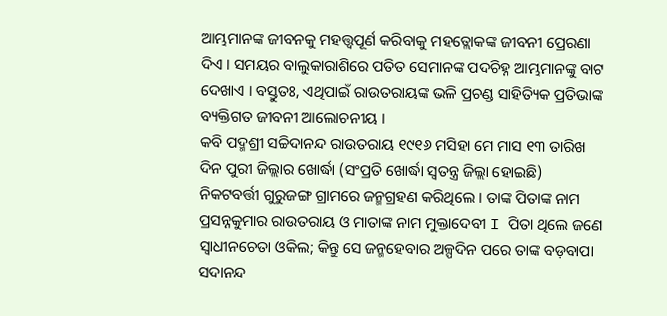ଆମ୍ଭମାନଙ୍କ ଜୀବନକୁ ମହତ୍ତ୍ବପୂର୍ଣ କରିବାକୁ ମହତ୍ଲୋକଙ୍କ ଜୀବନୀ ପ୍ରେରଣା ଦିଏ । ସମୟର ବାଲୁକାରାଶିରେ ପତିତ ସେମାନଙ୍କ ପଦଚିହ୍ନ ଆମ୍ଭମାନଙ୍କୁ ବାଟ ଦେଖାଏ । ବସ୍ତୁତଃ, ଏଥିପାଇଁ ରାଉତରାୟଙ୍କ ଭଳି ପ୍ରଚଣ୍ଡ ସାହିତ୍ୟିକ ପ୍ରତିଭାଙ୍କ ବ୍ୟକ୍ତିଗତ ଜୀବନୀ ଆଲୋଚନୀୟ ।
କବି ପଦ୍ମଶ୍ରୀ ସଚ୍ଚିଦାନନ୍ଦ ରାଉତରାୟ ୧୯୧୬ ମସିହା ମେ ମାସ ୧୩ ତାରିଖ ଦିନ ପୁରୀ ଜିଲ୍ଲାର ଖୋର୍ଦ୍ଧା (ସଂପ୍ରତି ଖୋର୍ଦ୍ଧା ସ୍ଵତନ୍ତ୍ର ଜିଲ୍ଲା ହୋଇଛି) ନିକଟବର୍ତ୍ତୀ ଗୁରୁଜଙ୍ଗ ଗ୍ରାମରେ ଜନ୍ମଗ୍ରହଣ କରିଥିଲେ । ତାଙ୍କ ପିତାଙ୍କ ନାମ ପ୍ରସନ୍ନକୁମାର ରାଉତରାୟ ଓ ମାତାଙ୍କ ନାମ ମୁକ୍ତାଦେବୀ I ପିତା ଥିଲେ ଜଣେ ସ୍ଵାଧୀନଚେତା ଓକିଲ; କିନ୍ତୁ ସେ ଜନ୍ମହେବାର ଅଳ୍ପଦିନ ପରେ ତାଙ୍କ ବଡ଼ବାପା ସଦାନନ୍ଦ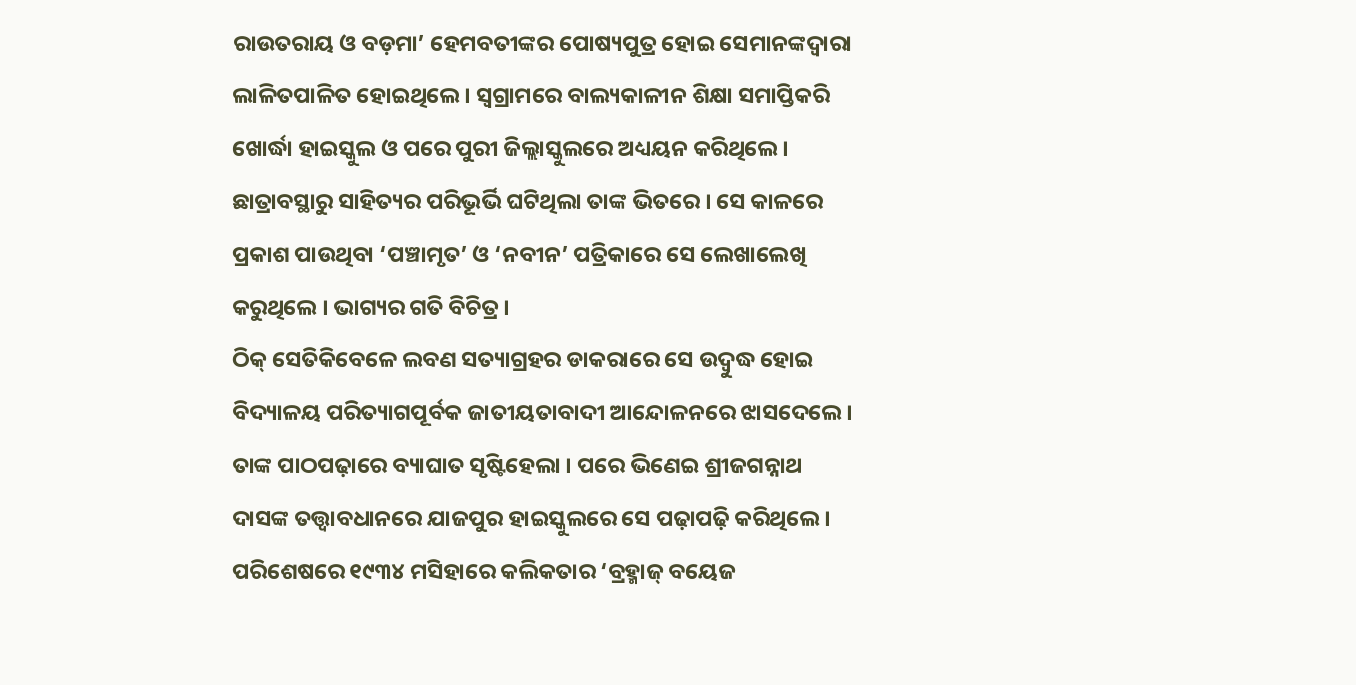ରାଉତରାୟ ଓ ବଡ଼ମା’ ହେମବତୀଙ୍କର ପୋଷ୍ୟପୁତ୍ର ହୋଇ ସେମାନଙ୍କଦ୍ଵାରା ଲାଳିତପାଳିତ ହୋଇଥିଲେ । ସ୍ୱଗ୍ରାମରେ ବାଲ୍ୟକାଳୀନ ଶିକ୍ଷା ସମାପ୍ତିକରି ଖୋର୍ଦ୍ଧା ହାଇସ୍କୁଲ ଓ ପରେ ପୁରୀ ଜିଲ୍ଲାସ୍କୁଲରେ ଅଧ୍ୟୟନ କରିଥିଲେ । ଛାତ୍ରାବସ୍ଥାରୁ ସାହିତ୍ୟର ପରିଭୂର୍ଭି ଘଟିଥିଲା ତାଙ୍କ ଭିତରେ । ସେ କାଳରେ ପ୍ରକାଶ ପାଉଥିବା ‘ପଞ୍ଚାମୃତ’ ଓ ‘ନବୀନ’ ପତ୍ରିକାରେ ସେ ଲେଖାଲେଖି କରୁଥିଲେ । ଭାଗ୍ୟର ଗତି ବିଚିତ୍ର ।
ଠିକ୍ ସେତିକିବେଳେ ଲବଣ ସତ୍ୟାଗ୍ରହର ଡାକରାରେ ସେ ଉଦ୍ବୁଦ୍ଧ ହୋଇ ବିଦ୍ୟାଳୟ ପରିତ୍ୟାଗପୂର୍ବକ ଜାତୀୟତାବାଦୀ ଆନ୍ଦୋଳନରେ ଝାସଦେଲେ । ତାଙ୍କ ପାଠପଢ଼ାରେ ବ୍ୟାଘାତ ସୃଷ୍ଟିହେଲା । ପରେ ଭିଣେଇ ଶ୍ରୀଜଗନ୍ନାଥ ଦାସଙ୍କ ତତ୍ତ୍ଵାବଧାନରେ ଯାଜପୁର ହାଇସ୍କୁଲରେ ସେ ପଢ଼ାପଢ଼ି କରିଥିଲେ । ପରିଶେଷରେ ୧୯୩୪ ମସିହାରେ କଲିକତାର ‘ବ୍ରହ୍ମାଜ୍ ବୟେଜ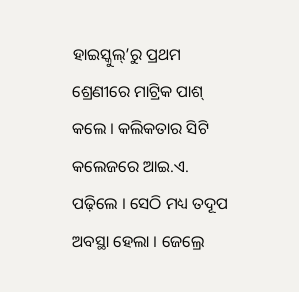ହାଇସ୍କୁଲ୍’ରୁ ପ୍ରଥମ ଶ୍ରେଣୀରେ ମାଟ୍ରିକ ପାଶ୍ କଲେ । କଲିକତାର ସିଟି କଲେଜରେ ଆଇ.ଏ. ପଢ଼ିଲେ । ସେଠି ମଧ୍ୟ ତଦୂପ ଅବସ୍ଥା ହେଲା । ଜେଲ୍ରେ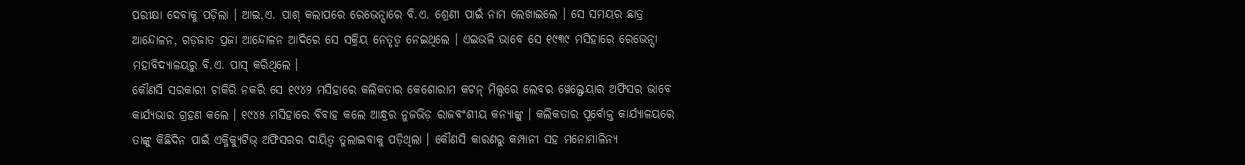ପରୀକ୍ଷା ଦେବାକୁ ପଡ଼ିଲା । ଆଇ.ଏ. ପାଶ୍ କଲାପରେ ରେଭେନ୍ସାରେ ବି.ଏ. ଶ୍ରେଣୀ ପାଇଁ ନାମ ଲେଖାଇଲେ । ସେ ସମୟର ଛାତ୍ର ଆନ୍ଦୋଳନ, ଗଡ଼ଜାତ ପ୍ରଜା ଆନ୍ଦୋଳନ ଆଦିରେ ସେ ସକ୍ରିୟ ନେତୃତ୍ଵ ନେଇଥିଲେ । ଏଇଭଳି ଭାବେ ସେ ୧୯୩୯ ମସିହାରେ ରେଭେନ୍ସା ମହାବିଦ୍ୟାଳୟରୁ ବି.ଏ. ପାସ୍ କରିଥିଲେ ।
କୌଣସି ସରକାରୀ ଚାକିରି ନକରି ସେ ୧୯୪୨ ମସିହାରେ କଲିକତାର କେଶୋରାମ କଟନ୍ ମିଲ୍ସରେ ଲେବର ୱେଲ୍ଫେୟାର ଅଫିସର ଭାବେ କାର୍ଯ୍ୟଭାର ଗ୍ରହଣ କଲେ । ୧୯୪୫ ମସିହାରେ ବିବାହ କଲେ ଆନ୍ଧ୍ରର ନୁଜଭିଡ଼ ରାଜବଂଶୀୟ କନ୍ୟାଙ୍କୁ । କଲିକତାର ପୂର୍ବୋକ୍ତ କାର୍ଯ୍ୟାଳୟରେ ତାଙ୍କୁ କିଛିଦିନ ପାଇଁ ଏକ୍ଜିକ୍ୟୁଟିଭ୍ ଅଫିସରର ଦାୟିତ୍ୱ ତୁଲାଇବାକୁ ପଡ଼ିଥିଲା । କୌଣସି କାରଣରୁ କମ୍ପାନୀ ସହ ମନୋମାଳିନ୍ୟ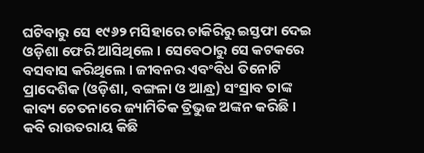ଘଟିବାରୁ ସେ ୧୯୬୨ ମସିହାରେ ଚାକିରିରୁ ଇସ୍ତଫା ଦେଇ ଓଡ଼ିଶା ଫେରି ଆସିଥିଲେ । ସେବେଠାରୁ ସେ କଟକରେ ବସବାସ କରିଥିଲେ । ଜୀବନର ଏବଂବିଧ ତିନୋଟି ପ୍ରାଦେଶିକ (ଓଡ଼ିଶା, ବଙ୍ଗଳା ଓ ଆନ୍ଧ୍ର) ସଂସ୍ରାବ ତାଙ୍କ କାବ୍ୟ ଚେତନାରେ ଜ୍ୟାମିତିକ ତ୍ରିଭୁଜ ଅଙ୍କନ କରିଛି ।
କବି ରାଉତରାୟ କିଛି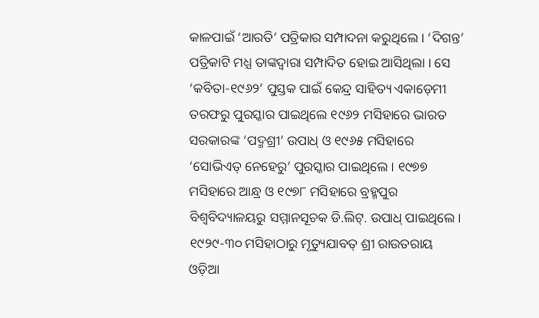କାଳପାଇଁ ‘ଆରତି’ ପତ୍ରିକାର ସମ୍ପାଦନା କରୁଥିଲେ । ‘ଦିଗନ୍ତ’ ପତ୍ରିକାଟି ମଧ୍ଯ ତାଙ୍କଦ୍ୱାରା ସମ୍ପାଦିତ ହୋଇ ଆସିଥିଲା । ସେ ‘କବିତା-୧୯୬୨’ ପୁସ୍ତକ ପାଇଁ କେନ୍ଦ୍ର ସାହିତ୍ୟ ଏକାଡ଼େମୀ ତରଫରୁ ପୁରସ୍କାର ପାଇଥିଲେ ୧୯୬୨ ମସିହାରେ ଭାରତ ସରକାରଙ୍କ ‘ପଦ୍ମଶ୍ରୀ’ ଉପାଧ୍ ଓ ୧୯୬୫ ମସିହାରେ ‘ସୋଭିଏତ୍ ନେହେରୁ’ ପୁରସ୍କାର ପାଇଥିଲେ । ୧୯୭୭ ମସିହାରେ ଆନ୍ଧ୍ର ଓ ୧୯୭୮ ମସିହାରେ ବ୍ରହ୍ମପୁର ବିଶ୍ଵବିଦ୍ୟାଳୟରୁ ସମ୍ମାନସୂଚକ ଡି.ଲିଟ୍. ଉପାଧ୍ ପାଇଥିଲେ ।
୧୯୨୯-୩୦ ମସିହାଠାରୁ ମୃତ୍ୟୁଯାବତ୍ ଶ୍ରୀ ରାଉତରାୟ ଓଡ଼ିଆ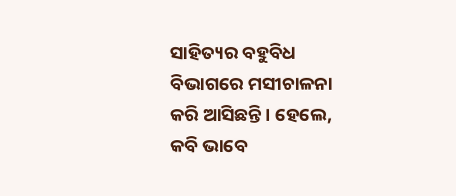ସାହିତ୍ୟର ବହୁବିଧ ବିଭାଗରେ ମସୀଚାଳନା କରି ଆସିଛନ୍ତି । ହେଲେ, କବି ଭାବେ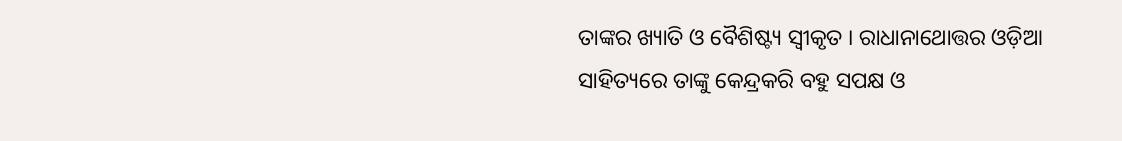ତାଙ୍କର ଖ୍ୟାତି ଓ ବୈଶିଷ୍ଟ୍ୟ ସ୍ୱୀକୃତ । ରାଧାନାଥୋତ୍ତର ଓଡ଼ିଆ ସାହିତ୍ୟରେ ତାଙ୍କୁ କେନ୍ଦ୍ରକରି ବହୁ ସପକ୍ଷ ଓ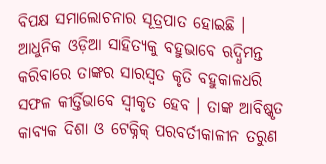ବିପକ୍ଷ ସମାଲୋଚନାର ସୂତ୍ରପାତ ହୋଇଛି । ଆଧୁନିକ ଓଡ଼ିଆ ସାହିତ୍ୟକୁ ବହୁଭାବେ ଋଦ୍ଧିମନ୍ତ କରିବାରେ ତାଙ୍କର ସାରସ୍ଵତ କୃତି ବହୁକାଳଧରି ସଫଳ କୀର୍ତ୍ତିଭାବେ ସ୍ୱୀକୃତ ହେବ । ତାଙ୍କ ଆବିଷ୍କୃତ କାବ୍ୟକ ଦିଶା ଓ ଟେକ୍ନିକ୍ ପରବର୍ତୀକାଳୀନ ତରୁଣ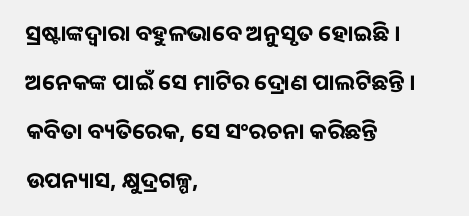ସ୍ରଷ୍ଟାଙ୍କଦ୍ୱାରା ବହୁଳଭାବେ ଅନୁସୃତ ହୋଇଛି । ଅନେକଙ୍କ ପାଇଁ ସେ ମାଟିର ଦ୍ରୋଣ ପାଲଟିଛନ୍ତି । କବିତା ବ୍ୟତିରେକ, ସେ ସଂରଚନା କରିଛନ୍ତି ଉପନ୍ୟାସ, କ୍ଷୁଦ୍ରଗଳ୍ପ,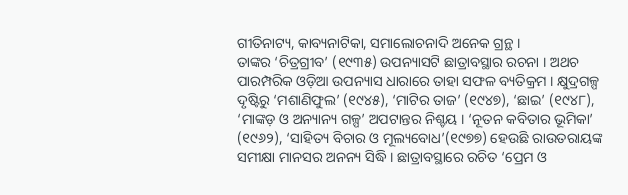ଗୀତିନାଟ୍ୟ, କାବ୍ୟନାଟିକା, ସମାଲୋଚନାଦି ଅନେକ ଗ୍ରନ୍ଥ ।
ତାଙ୍କର ‘ଚିତ୍ରଗ୍ରୀବ’ (୧୯୩୫) ଉପନ୍ୟାସଟି ଛାତ୍ରାବସ୍ଥାର ରଚନା । ଅଥଚ ପାରମ୍ପରିକ ଓଡ଼ିଆ ଉପନ୍ୟାସ ଧାରାରେ ତାହା ସଫଳ ବ୍ୟତିକ୍ରମ । କ୍ଷୁଦ୍ରଗଳ୍ପ ଦୃଷ୍ଟିରୁ ‘ମଶାଣିଫୁଲ’ (୧୯୪୫), ‘ମାଟିର ତାଜ’ (୧୯୪୭), ‘ଛାଇ’ (୧୯୪୮), ‘ମାଙ୍କଡ଼ ଓ ଅନ୍ୟାନ୍ୟ ଗଳ୍ପ’ ଅପଟାନ୍ତର ନିଶ୍ଚୟ । ‘ନୂତନ କବିତାର ଭୂମିକା’ (୧୯୬୨), ‘ସାହିତ୍ୟ ବିଚାର ଓ ମୂଲ୍ୟବୋଧ’(୧୯୭୭) ହେଉଛି ରାଉତରାୟଙ୍କ ସମୀକ୍ଷା ମାନସର ଅନନ୍ୟ ସିଦ୍ଧି । ଛାତ୍ରାବସ୍ଥାରେ ରଚିତ ‘ପ୍ରେମ ଓ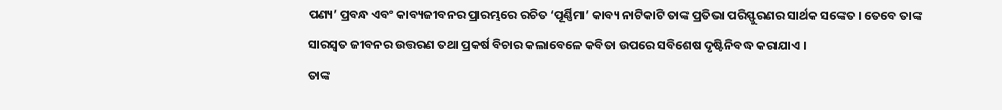ପଣ୍ୟ’ ପ୍ରବନ୍ଧ ଏବଂ କାବ୍ୟଜୀବନର ପ୍ରାରମ୍ଭରେ ରଚିତ ‘ପୂର୍ଣ୍ଣିମା’ କାବ୍ୟ ନାଟିକାଟି ତାଙ୍କ ପ୍ରତିଭା ପରିସ୍ଫୁରଣର ସାର୍ଥକ ସଙ୍କେତ । ତେବେ ତାଙ୍କ ସାରସ୍ବତ ଜୀବନର ଉତ୍ତରଣ ତଥା ପ୍ରକର୍ଷ ବିଚାର କଲାବେଳେ କବିତା ଉପରେ ସବିଶେଷ ଦୃଷ୍ଟିନିବଦ୍ଧ କରାଯାଏ ।
ତାଙ୍କ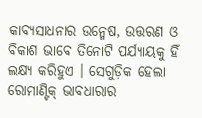କାବ୍ଯସାଧନାର ଉନ୍ମେଷ, ଉତ୍ତରଣ ଓ ବିକାଶ ଭାବେ ତିନୋଟି ପର୍ଯ୍ୟାୟକୁ ହିଁ ଲକ୍ଷ୍ୟ କରିହୁଏ । ସେଗୁଡ଼ିକ ହେଲା ରୋମାଣ୍ଟିକ୍ ଭାବଧାରାର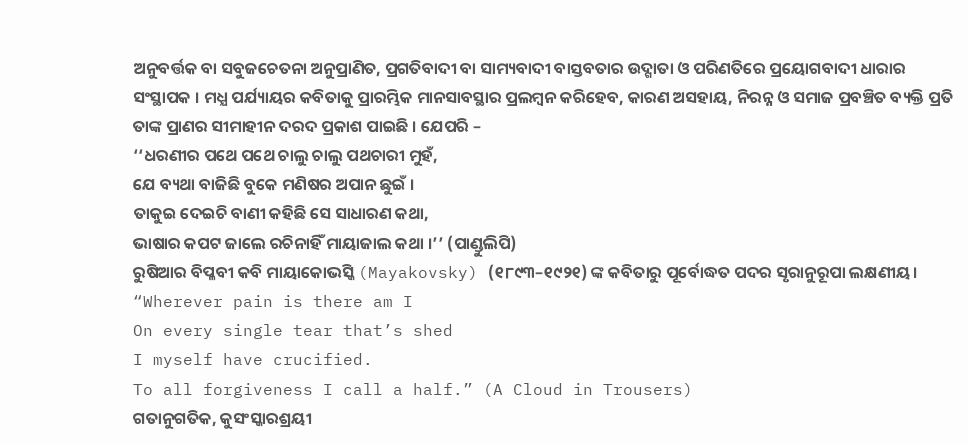ଅନୁବର୍ତ୍ତକ ବା ସବୁଜଚେତନା ଅନୁପ୍ରାଣିତ, ପ୍ରଗତିବାଦୀ ବା ସାମ୍ୟବାଦୀ ବାସ୍ତବତାର ଉଦ୍ଗାତା ଓ ପରିଣତିରେ ପ୍ରୟୋଗବାଦୀ ଧାରାର ସଂସ୍ଥାପକ । ମଧ୍ଯ ପର୍ଯ୍ୟାୟର କବିତାକୁ ପ୍ରାରମ୍ଭିକ ମାନସାବସ୍ଥାର ପ୍ରଲମ୍ବନ କରିହେବ, କାରଣ ଅସହାୟ, ନିରନ୍ନ ଓ ସମାଜ ପ୍ରବଞ୍ଚିତ ବ୍ୟକ୍ତି ପ୍ରତି ତାଙ୍କ ପ୍ରାଣର ସୀମାହୀନ ଦରଦ ପ୍ରକାଶ ପାଇଛି । ଯେପରି –
‘‘ଧରଣୀର ପଥେ ପଥେ ଚାଲୁ ଚାଲୁ ପଥଚାରୀ ମୁହଁ,
ଯେ ବ୍ୟଥା ବାଜିଛି ବୁକେ ମଣିଷର ଅପାନ ଛୁଇଁ ।
ତାକୁଇ ଦେଇଚି ବାଣୀ କହିଛି ସେ ସାଧାରଣ କଥା,
ଭାଷାର କପଟ ଜାଲେ ରଚିନାହିଁ ମାୟାଜାଲ କଥା ।’’ (ପାଣ୍ଡୁଲିପି)
ରୁଷିଆର ବିପ୍ଳବୀ କବି ମାୟାକୋଭସ୍କି (Mayakovsky) (୧୮୯୩–୧୯୨୧) ଙ୍କ କବିତାରୁ ପୂର୍ବୋଦ୍ଧତ ପଦର ସୃରାନୁରୂପା ଲକ୍ଷଣୀୟ।
“Wherever pain is there am I
On every single tear that’s shed
I myself have crucified.
To all forgiveness I call a half.” (A Cloud in Trousers)
ଗତାନୁଗତିକ, କୁସଂସ୍କାରଶ୍ରୟୀ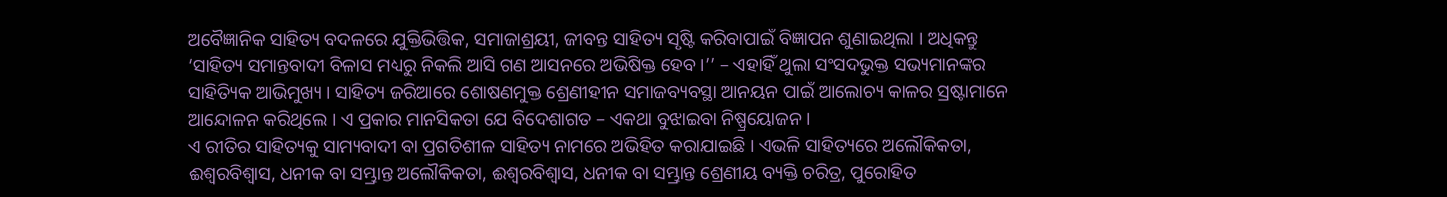ଅବୈଜ୍ଞାନିକ ସାହିତ୍ୟ ବଦଳରେ ଯୁକ୍ତିଭିତ୍ତିକ, ସମାଜାଶ୍ରୟୀ, ଜୀବନ୍ତ ସାହିତ୍ୟ ସୃଷ୍ଟି କରିବାପାଇଁ ବିଜ୍ଞାପନ ଶୁଣାଇଥିଲା । ଅଧିକନ୍ତୁ ‘ସାହିତ୍ୟ ସମାନ୍ତବାଦୀ ବିଳାସ ମଧ୍ୟରୁ ନିକଲି ଆସି ଗଣ ଆସନରେ ଅଭିଷିକ୍ତ ହେବ ।’’ – ଏହାହିଁ ଥୁଲା ସଂସଦଭୁକ୍ତ ସଭ୍ୟମାନଙ୍କର ସାହିତ୍ୟିକ ଆଭିମୁଖ୍ୟ । ସାହିତ୍ୟ ଜରିଆରେ ଶୋଷଣମୁକ୍ତ ଶ୍ରେଣୀହୀନ ସମାଜବ୍ୟବସ୍ଥା ଆନୟନ ପାଇଁ ଆଲୋଚ୍ୟ କାଳର ସ୍ରଷ୍ଟାମାନେ ଆନ୍ଦୋଳନ କରିଥିଲେ । ଏ ପ୍ରକାର ମାନସିକତା ଯେ ବିଦେଶାଗତ – ଏକଥା ବୁଝାଇବା ନିଷ୍ପ୍ରୟୋଜନ ।
ଏ ରୀତିର ସାହିତ୍ୟକୁ ସାମ୍ୟବାଦୀ ବା ପ୍ରଗତିଶୀଳ ସାହିତ୍ୟ ନାମରେ ଅଭିହିତ କରାଯାଇଛି । ଏଭଳି ସାହିତ୍ୟରେ ଅଲୌକିକତା, ଈଶ୍ବରବିଶ୍ଵାସ, ଧନୀକ ବା ସମ୍ଭ୍ରାନ୍ତ ଅଲୌକିକତା, ଈଶ୍ବରବିଶ୍ଵାସ, ଧନୀକ ବା ସମ୍ଭ୍ରାନ୍ତ ଶ୍ରେଣୀୟ ବ୍ୟକ୍ତି ଚରିତ୍ର, ପୁରୋହିତ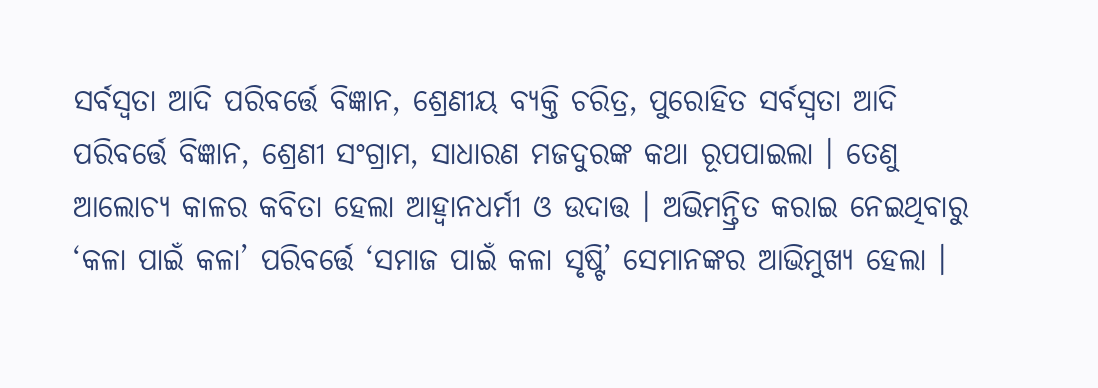ସର୍ବସ୍ୱତା ଆଦି ପରିବର୍ତ୍ତେ ବିଜ୍ଞାନ, ଶ୍ରେଣୀୟ ବ୍ୟକ୍ତି ଚରିତ୍ର, ପୁରୋହିତ ସର୍ବସ୍ୱତା ଆଦି ପରିବର୍ତ୍ତେ ବିଜ୍ଞାନ, ଶ୍ରେଣୀ ସଂଗ୍ରାମ, ସାଧାରଣ ମଜଦୁରଙ୍କ କଥା ରୂପପାଇଲା । ତେଣୁ ଆଲୋଚ୍ୟ କାଳର କବିତା ହେଲା ଆହ୍ଵାନଧର୍ମୀ ଓ ଉଦାତ୍ତ । ଅଭିମନ୍ତ୍ରିତ କରାଇ ନେଇଥିବାରୁ ‘କଳା ପାଇଁ କଳା’ ପରିବର୍ତ୍ତେ ‘ସମାଜ ପାଇଁ କଳା ସୃଷ୍ଟି’ ସେମାନଙ୍କର ଆଭିମୁଖ୍ୟ ହେଲା ।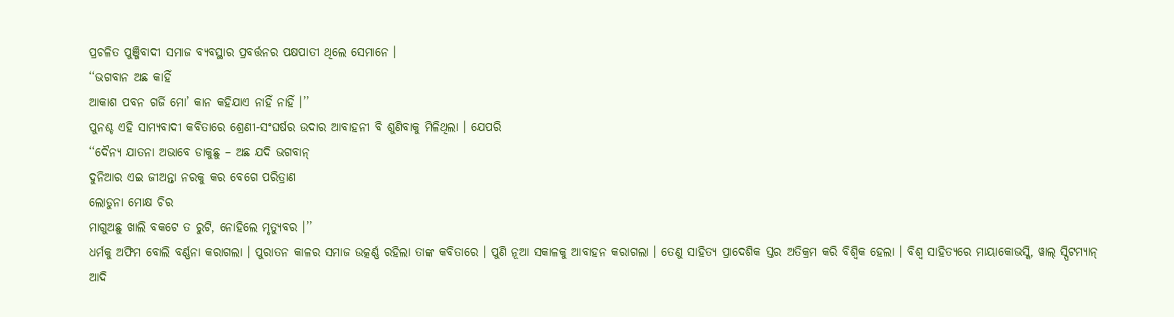ପ୍ରଚଳିତ ପୁଞ୍ଜିବାଦୀ ସମାଜ ବ୍ୟବସ୍ଥାର ପ୍ରବର୍ତ୍ତନର ପକ୍ଷପାତୀ ଥିଲେ ସେମାନେ ।
‘‘ଭଗବାନ ଅଛ କାହିଁ
ଆକାଶ ପବନ ଗର୍ଜି ମୋ’ କାନ କହିଯାଏ ନାହିଁ ନାହିଁ ।’’
ପୁନଶ୍ଚ ଏହି ସାମ୍ୟବାଦୀ କବିତାରେ ଶ୍ରେଣୀ-ସଂଘର୍ଷର ଉଦାର ଆବାହନୀ ବି ଶୁଣିବାକୁ ମିଳିଥିଲା । ଯେପରି
‘‘ଦୈନ୍ୟ ଯାତନା ଅଭାବେ ଡାକୁଛୁ – ଅଛ ଯଦି ଭଗବାନ୍
ଦୁନିଆର ଏଇ ଜୀଅନ୍ତା ନରକୁ କର ବେଗେ ପରିତ୍ରାଣ
ଲୋଡୁନା ମୋକ୍ଷ ଚିର
ମାଗୁଅଛୁ ଖାଲି ବକଟେ ତ ରୁଟି, ନୋହିଲେ ମୃତ୍ୟୁବର ।’’
ଧର୍ମକୁ ଅଫିମ ବୋଲି ବର୍ଣ୍ଣନା କରାଗଲା । ପୁରାତନ କାଳର ସମାଜ ଉତ୍କର୍ଣ୍ଣ ରହିଲା ତାଙ୍କ କବିତାରେ । ପୁଣି ନୂଆ ସକାଳକୁ ଆବାହନ କରାଗଲା । ତେଣୁ ସାହିତ୍ୟ ପ୍ରାଦେଶିକ ସ୍ତର ଅତିକ୍ରମ କରି ବିଶ୍ବିକ ହେଲା । ବିଶ୍ବ ସାହିତ୍ୟରେ ମାୟାକୋଭସ୍କି, ୱାଲ୍ ସ୍ପିଟମ୍ୟାନ୍ ଆଦି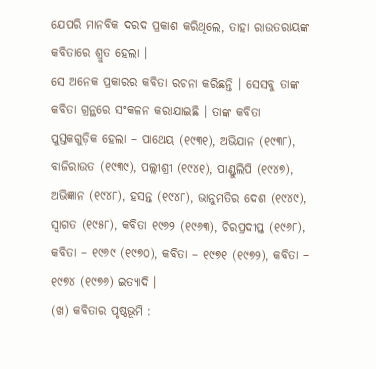ଯେପରି ମାନବିକ ଦରଦ ପ୍ରକାଶ କରିଥିଲେ, ତାହା ରାଉତରାୟଙ୍କ କବିତାରେ ଶ୍ରୁତ ହେଲା ।
ସେ ଅନେକ ପ୍ରକାରର କବିତା ରଚନା କରିଛନ୍ତି । ସେସବୁ ତାଙ୍କ କବିତା ଗ୍ରନ୍ଥରେ ସଂକଳନ କରାଯାଇଛି । ତାଙ୍କ କବିତା ପୁସ୍ତକଗୁଡ଼ିକ ହେଲା – ପାଥେୟ (୧୯୩୧), ଅଭିଯାନ (୧୯୩୮), ବାଜିରାଉତ (୧୯୩୯), ପଲ୍ଲୀଶ୍ରୀ (୧୯୪୧), ପାଣ୍ଡୁଲିପି (୧୯୪୭), ଅଭିଜ୍ଞାନ (୧୯୪୮), ହସନ୍ତ (୧୯୪୮), ଭାନୁମତିର ଦେଶ (୧୯୪୯), ସ୍ବାଗତ (୧୯୫୮), କବିତା ୧୯୬୨ (୧୯୬୩), ଚିରପ୍ରଦୀପ୍ତ (୧୯୬୮), କବିତା – ୧୯୬୯ (୧୯୭୦), କବିତା – ୧୯୭୧ (୧୯୭୨), କବିତା – ୧୯୭୪ (୧୯୭୬) ଇତ୍ୟାଦି ।
(ଖ) କବିତାର ପୃଷ୍ଠଭୂମି :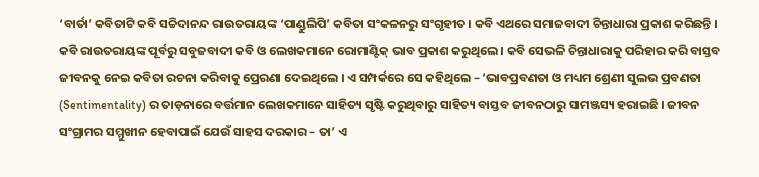‘ବାର୍ତା’ କବିତାଟି କବି ସଚ୍ଚିଦାନନ୍ଦ ରାଉତରାୟଙ୍କ ‘ପାଣ୍ଡୁଲିପି’ କବିତା ସଂକଳନରୁ ସଂଗୃହୀତ । କବି ଏଥରେ ସମାଜବାଦୀ ଚିନ୍ତାଧାରା ପ୍ରକାଶ କରିଛନ୍ତି । କବି ରାଉତରାୟଙ୍କ ପୂର୍ବରୁ ସବୁଜବାଦୀ କବି ଓ ଲେଖକମାନେ ରୋମାଣ୍ଟିକ୍ ଭାବ ପ୍ରକାଶ କରୁଥିଲେ । କବି ସେଭଳି ଚିନ୍ତାଧାରାକୁ ପରିହାର କରି ବାସ୍ତବ ଜୀବନକୁ ନେଇ କବିତା ରଚନା କରିବାକୁ ପ୍ରେରଣା ଦେଇଥିଲେ । ଏ ସମ୍ପର୍କରେ ସେ କହିଥିଲେ – ‘ଭାବପ୍ରବଣତା ଓ ମଧ୍ୟମ ଶ୍ରେଣୀ ସୁଲଭ ପ୍ରବଣତା (Sentimentality) ର ତାଡ଼ନାରେ ବର୍ତ୍ତମାନ ଲେଖକମାନେ ସାହିତ୍ୟ ସୃଷ୍ଟି କରୁଥିବାରୁ ସାହିତ୍ୟ ବାସ୍ତବ ଜୀବନଠାରୁ ସାମଞ୍ଜସ୍ୟ ହରାଇଛି । ଜୀବନ ସଂଗ୍ରାମର ସମ୍ମୁଖୀନ ହେବାପାଇଁ ଯେଉଁ ସାହସ ଦରକାର – ତା’ ଏ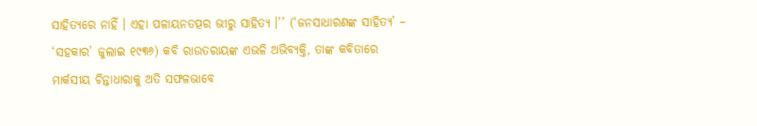ସାହିତ୍ୟରେ ନାହିଁ । ଏହା ପଳାୟନତତ୍ପର ଭୀରୁ ସାହିତ୍ୟ ।’’ (‘ଜନସାଧାରଣଙ୍କ ସାହିତ୍ୟ’ – ‘ସହକାର’ ଜୁଲାଇ ୧୯୩୬) କବି ରାଉତରାୟଙ୍କ ଏଭଳି ଅଭିବ୍ୟକ୍ତି, ତାଙ୍କ କବିତାରେ ମାର୍କସୀୟ ଚିନ୍ତାଧାରାକୁ ଅତି ସଫଳଭାବେ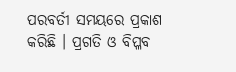ପରବର୍ତୀ ସମୟରେ ପ୍ରକାଶ କରିଛି । ପ୍ରଗତି ଓ ବିପ୍ଳବ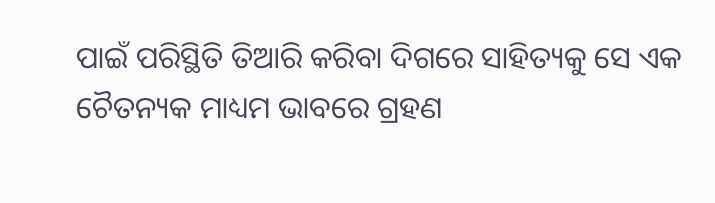ପାଇଁ ପରିସ୍ଥିତି ତିଆରି କରିବା ଦିଗରେ ସାହିତ୍ୟକୁ ସେ ଏକ ଚୈତନ୍ୟକ ମାଧ୍ୟମ ଭାବରେ ଗ୍ରହଣ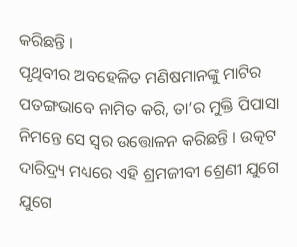କରିଛନ୍ତି ।
ପୃଥିବୀର ଅବହେଳିତ ମଣିଷମାନଙ୍କୁ ମାଟିର ପତଙ୍ଗଭାବେ ନାମିତ କରି, ତା’ର ମୁକ୍ତି ପିପାସା ନିମନ୍ତେ ସେ ସ୍ଵର ଉତ୍ତୋଳନ କରିଛନ୍ତି । ଉତ୍କଟ ଦାରିଦ୍ର୍ୟ ମଧ୍ୟରେ ଏହି ଶ୍ରମଜୀବୀ ଶ୍ରେଣୀ ଯୁଗେ ଯୁଗେ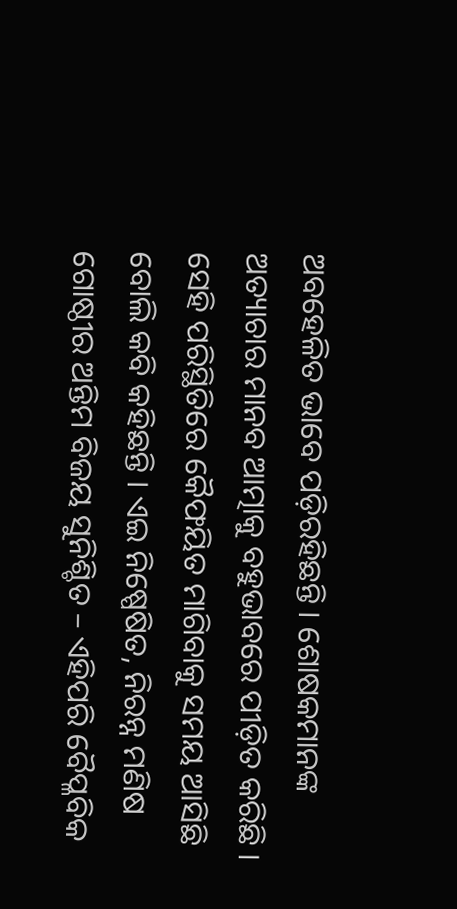ଅବହେଳିତ ଭାବେ ପଡ଼ିରହିଛନ୍ତି । ଶୋଷକମାନଙ୍କ ଅତ୍ୟାଚାର ମାନବ ଆତ୍ମାକୁ ବହୁଭାବରେ ପୀଡ଼ିତ କରିଛି । ସେହି ପରିସ୍ଥିତିରେ କୈଫୟିତ ମାଗିବାକୁ ସମୟ ଆସିଛି ବୋଲି କବି କହିଛନ୍ତି । ଏଇ ନିଷ୍ପେଷିତ, ନିରନ୍ନ ମଣିଷ ଗୋଷ୍ଠୀର ଅନ୍ତିମ ବିଜୟ ସୁନିଶ୍ଚିତ – ଏହିପରି ବୈପ୍ଳବିକ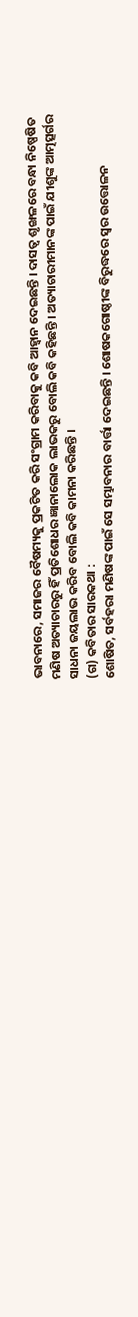ଭାବନାରେ, ସମାଜର ବୈଷମ୍ୟକୁ ପ୍ରକଟିତ କରି ସଂଗ୍ରାମ କରିବାକୁ କବି ଆହ୍ୱାନ ଦେଇଛନ୍ତି । ଦାସତ୍ଵ ଶୃଙ୍ଖଳରେ ବନ୍ଧା ନିଷ୍ପେଷିତ ମଣିଷ ଅତ୍ୟାଚାରରୁ ହିଁ ପ୍ରତିଶୋଧର ଜ୍ଞାନାଲୋକ ଲାଭକରୁ ବୋଲି କବି କହିଛନ୍ତି । ଅତ୍ୟାଚାରୀମାନଙ୍କ ପାଇଁ ଯୀଶୁଙ୍କ ଆତ୍ମତ୍ସର୍ଗର ସାଧନା ଜୟଲାଭ କରିବ ବୋଲି କବି କାମନା କରିଛନ୍ତି ।
(ଗ) କବିତାର ସାରକଥା :
ଶୋଷିତ, ସର୍ବହରା ମଣିଷଙ୍କ ପାଇଁ ସେ ସମ୍ଭାବନାର ବାର୍ତ୍ତା ଦେଇଛନ୍ତି । ଶୋଷକଗୋଷ୍ଠୀଙ୍କ ବିରୁଦ୍ଧରେ ସ୍ବର ଉତ୍ତୋଳନ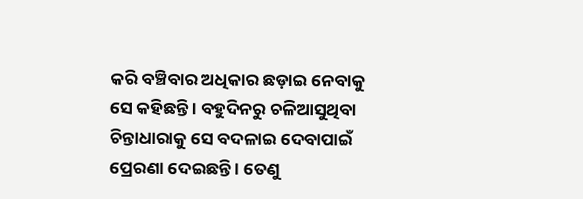କରି ବଞ୍ଚିବାର ଅଧିକାର ଛଡ଼ାଇ ନେବାକୁ ସେ କହିଛନ୍ତି । ବହୁଦିନରୁ ଚଳିଆସୁଥିବା ଚିନ୍ତାଧାରାକୁ ସେ ବଦଳାଇ ଦେବାପାଇଁ ପ୍ରେରଣା ଦେଇଛନ୍ତି । ତେଣୁ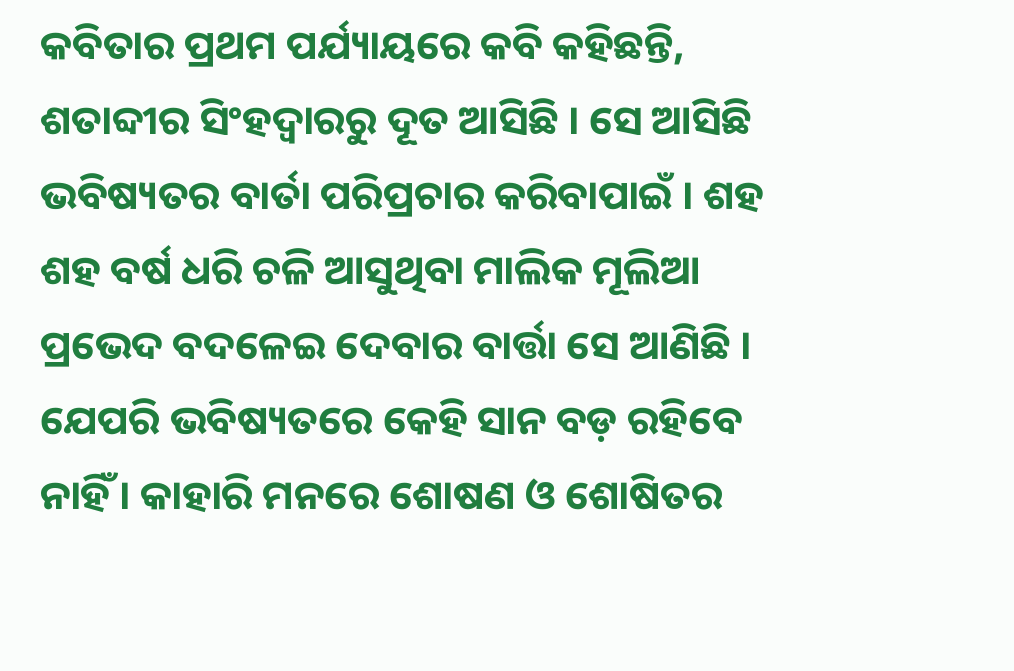କବିତାର ପ୍ରଥମ ପର୍ଯ୍ୟାୟରେ କବି କହିଛନ୍ତି, ଶତାବ୍ଦୀର ସିଂହଦ୍ଵାରରୁ ଦୂତ ଆସିଛି । ସେ ଆସିଛି ଭବିଷ୍ୟତର ବାର୍ତା ପରିପ୍ରଚାର କରିବାପାଇଁ । ଶହ ଶହ ବର୍ଷ ଧରି ଚଳି ଆସୁଥିବା ମାଲିକ ମୂଲିଆ ପ୍ରଭେଦ ବଦଳେଇ ଦେବାର ବାର୍ତ୍ତା ସେ ଆଣିଛି । ଯେପରି ଭବିଷ୍ୟତରେ କେହି ସାନ ବଡ଼ ରହିବେ ନାହିଁ । କାହାରି ମନରେ ଶୋଷଣ ଓ ଶୋଷିତର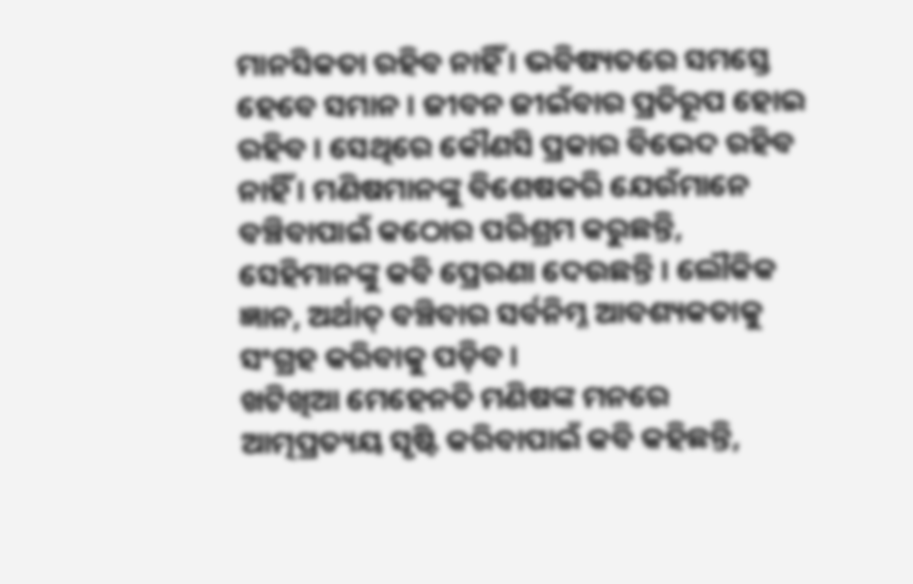ମାନସିକତା ରହିବ ନାହିଁ । ଭବିଷ୍ୟତରେ ସମସ୍ତେ ହେବେ ସମାନ । ଜୀବନ ଜୀଇଁବାର ପ୍ରତିରୂପ ହୋଇ ରହିବ । ସେଥିରେ କୌଣସି ପ୍ରକାର ବିଭେଦ ରହିବ ନାହିଁ । ମଣିଷମାନଙ୍କୁ ବିଶେଷକରି ଯେଉଁମାନେ ବଞ୍ଚିବାପାଇଁ କଠୋର ପରିଶ୍ରମ କରୁଛନ୍ତି, ସେହିମାନଙ୍କୁ କବି ପ୍ରେରଣା ଦେଉଛନ୍ତି । ଲୌକିକ ଜ୍ଞାନ, ଅର୍ଥାତ୍ ବଞ୍ଚିବାର ସର୍ବନିମ୍ନ ଆବଶ୍ୟକତାକୁ ସଂଗ୍ରହ କରିବାକୁ ପଡ଼ିବ ।
ଖଟିଖିଆ ମେହେନତି ମଣିଷଙ୍କ ମନରେ ଆତ୍ମପ୍ରତ୍ୟୟ ସୃଷ୍ଟି କରିବାପାଇଁ କବି କହିଛନ୍ତି,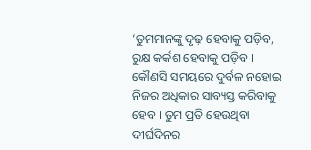‘ତୁମମାନଙ୍କୁ ଦୃଢ଼ ହେବାକୁ ପଡ଼ିବ, ରୁକ୍ଷ କର୍କଶ ହେବାକୁ ପଡ଼ିବ । କୌଣସି ସମୟରେ ଦୁର୍ବଳ ନହୋଇ ନିଜର ଅଧିକାର ସାବ୍ୟସ୍ତ କରିବାକୁ ହେବ । ତୁମ ପ୍ରତି ହେଉଥିବା ଦୀର୍ଘଦିନର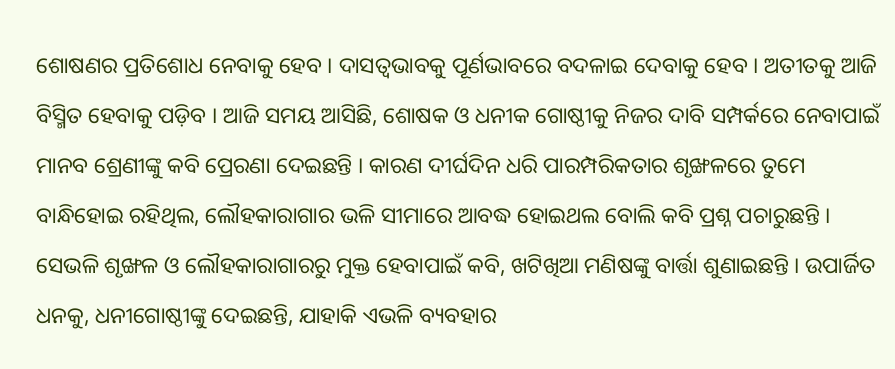ଶୋଷଣର ପ୍ରତିଶୋଧ ନେବାକୁ ହେବ । ଦାସତ୍ଵଭାବକୁ ପୂର୍ଣଭାବରେ ବଦଳାଇ ଦେବାକୁ ହେବ । ଅତୀତକୁ ଆଜି ବିସ୍ମିତ ହେବାକୁ ପଡ଼ିବ । ଆଜି ସମୟ ଆସିଛି, ଶୋଷକ ଓ ଧନୀକ ଗୋଷ୍ଠୀକୁ ନିଜର ଦାବି ସମ୍ପର୍କରେ ନେବାପାଇଁ ମାନବ ଶ୍ରେଣୀଙ୍କୁ କବି ପ୍ରେରଣା ଦେଇଛନ୍ତି । କାରଣ ଦୀର୍ଘଦିନ ଧରି ପାରମ୍ପରିକତାର ଶୃଙ୍ଖଳରେ ତୁମେ ବାନ୍ଧିହୋଇ ରହିଥିଲ, ଲୌହକାରାଗାର ଭଳି ସୀମାରେ ଆବଦ୍ଧ ହୋଇଥଲ ବୋଲି କବି ପ୍ରଶ୍ନ ପଚାରୁଛନ୍ତି । ସେଭଳି ଶୃଙ୍ଖଳ ଓ ଲୌହକାରାଗାରରୁ ମୁକ୍ତ ହେବାପାଇଁ କବି, ଖଟିଖିଆ ମଣିଷଙ୍କୁ ବାର୍ତ୍ତା ଶୁଣାଇଛନ୍ତି । ଉପାର୍ଜିତ ଧନକୁ, ଧନୀଗୋଷ୍ଠୀଙ୍କୁ ଦେଇଛନ୍ତି, ଯାହାକି ଏଭଳି ବ୍ୟବହାର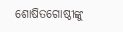ଶୋଷିତଗୋଷ୍ଠୀଙ୍କୁ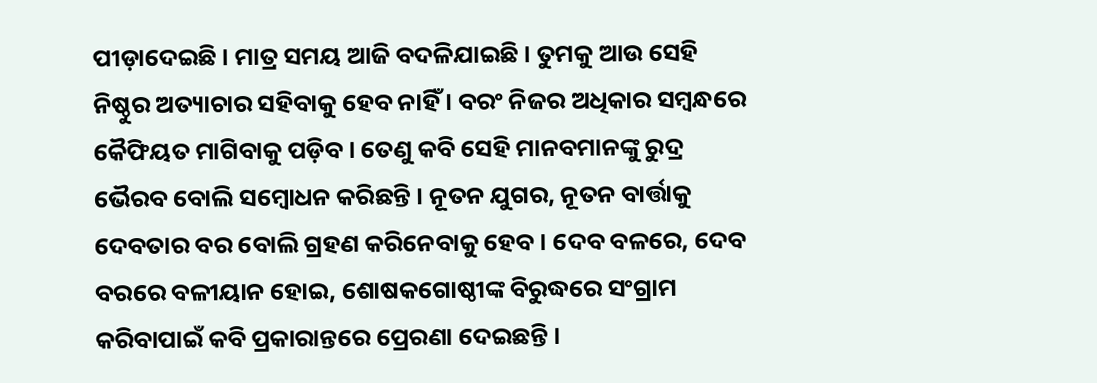ପୀଡ଼ାଦେଇଛି । ମାତ୍ର ସମୟ ଆଜି ବଦଳିଯାଇଛି । ତୁମକୁ ଆଉ ସେହି ନିଷ୍ଠୁର ଅତ୍ୟାଚାର ସହିବାକୁ ହେବ ନାହିଁ । ବରଂ ନିଜର ଅଧିକାର ସମ୍ବନ୍ଧରେ କୈଫିୟତ ମାଗିବାକୁ ପଡ଼ିବ । ତେଣୁ କବି ସେହି ମାନବମାନଙ୍କୁ ରୁଦ୍ର ଭୈରବ ବୋଲି ସମ୍ବୋଧନ କରିଛନ୍ତି । ନୂତନ ଯୁଗର, ନୂତନ ବାର୍ତ୍ତାକୁ ଦେବତାର ବର ବୋଲି ଗ୍ରହଣ କରିନେବାକୁ ହେବ । ଦେବ ବଳରେ, ଦେବ ବରରେ ବଳୀୟାନ ହୋଇ, ଶୋଷକଗୋଷ୍ଠୀଙ୍କ ବିରୁଦ୍ଧରେ ସଂଗ୍ରାମ କରିବାପାଇଁ କବି ପ୍ରକାରାନ୍ତରେ ପ୍ରେରଣା ଦେଇଛନ୍ତି ।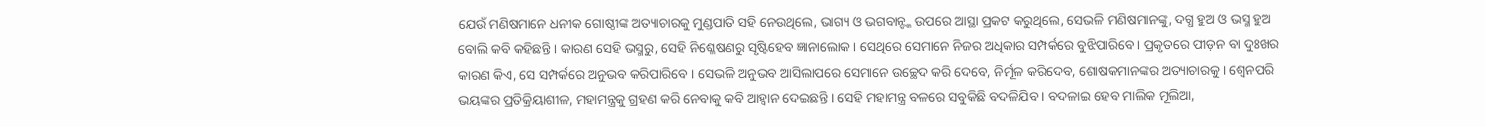ଯେଉଁ ମଣିଷମାନେ ଧନୀକ ଗୋଷ୍ଠୀଙ୍କ ଅତ୍ୟାଚାରକୁ ମୁଣ୍ଡପାତି ସହି ନେଉଥିଲେ, ଭାଗ୍ୟ ଓ ଭଗବାନ୍ଙ୍କ ଉପରେ ଆସ୍ଥା ପ୍ରକଟ କରୁଥିଲେ, ସେଭଳି ମଣିଷମାନଙ୍କୁ, ଦଗ୍ଧ ହୁଅ ଓ ଭସ୍ମ ହୁଅ ବୋଲି କବି କହିଛନ୍ତି । କାରଣ ସେହି ଭସ୍ମରୁ, ସେହି ନିଶ୍ଳେଷଣରୁ ସୃଷ୍ଟିହେବ ଜ୍ଞାନାଲୋକ । ସେଥିରେ ସେମାନେ ନିଜର ଅଧିକାର ସମ୍ପର୍କରେ ବୁଝିପାରିବେ । ପ୍ରକୃତରେ ପୀଡ଼ନ ବା ଦୁଃଖର କାରଣ କିଏ, ସେ ସମ୍ପର୍କରେ ଅନୁଭବ କରିପାରିବେ । ସେଭଳି ଅନୁଭବ ଆସିଲାପରେ ସେମାନେ ଉଚ୍ଛେଦ କରି ଦେବେ, ନିର୍ମୂଳ କରିଦେବ, ଶୋଷକମାନଙ୍କର ଅତ୍ୟାଚାରକୁ । ଶ୍ଵେନପରି ଭୟଙ୍କର ପ୍ରତିକ୍ରିୟାଶୀଳ, ମହାମନ୍ତ୍ରକୁ ଗ୍ରହଣ କରି ନେବାକୁ କବି ଆହ୍ୱାନ ଦେଇଛନ୍ତି । ସେହି ମହାମନ୍ତ୍ର ବଳରେ ସବୁକିଛି ବଦଳିଯିବ । ବଦଳାଇ ହେବ ମାଲିକ ମୂଲିଆ,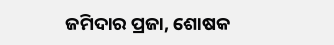ଜମିଦାର ପ୍ରଜା, ଶୋଷକ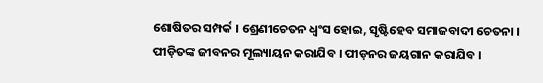ଶୋଷିତର ସମ୍ପର୍କ । ଶ୍ରେଣୀଚେତନ ଧ୍ୱଂସ ହୋଇ, ସୃଷ୍ଟିହେବ ସମାଜବାଦୀ ଚେତନା । ପୀଡ଼ିତଙ୍କ ଜୀବନର ମୂଲ୍ୟାୟନ କରାଯିବ । ପୀଡ଼ନର ଜୟଗାନ କରାଯିବ ।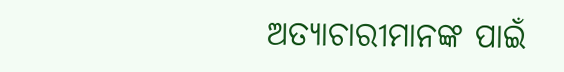ଅତ୍ୟାଚାରୀମାନଙ୍କ ପାଇଁ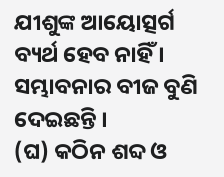ଯୀଶୁଙ୍କ ଆୟୋତ୍ସର୍ଗ ବ୍ୟର୍ଥ ହେବ ନାହିଁ । ସମ୍ଭାବନାର ବୀଜ ବୁଣି ଦେଇଛନ୍ତି ।
(ଘ) କଠିନ ଶବ୍ଦ ଓ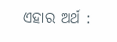ଏହାର ଅର୍ଥ :